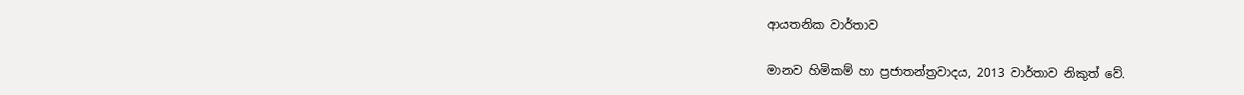ආයතනික වාර්තාව

මානව හිමිකම් හා ප්‍රජාතන්ත්‍රවාදය, 2013 වාර්තාව නිකුත් වේ.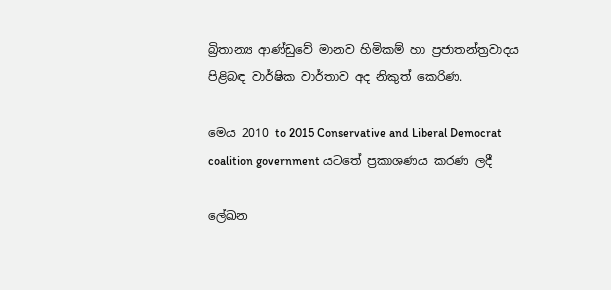බ්‍රිතාන්‍ය ආණ්ඩුවේ මානව හිමිකම් හා ප්‍රජාතන්ත්‍රවාදය පිළිබඳ වාර්ෂික වාර්තාව අද නිකුත් කෙරිණ.

මෙය 2010 to 2015 Conservative and Liberal Democrat coalition government යටතේ ප්‍රකාශණය කරණ ලදී

ලේඛන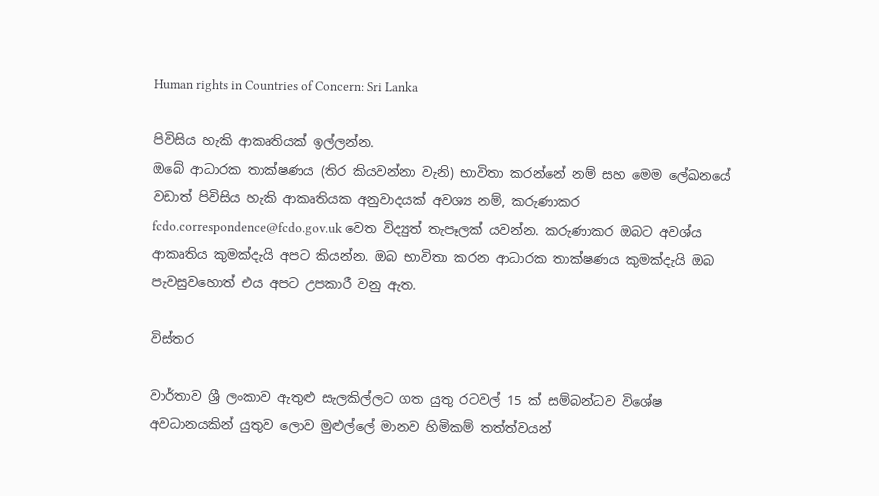Human rights in Countries of Concern: Sri Lanka

පිවිසිය හැකි ආකෘතියක් ඉල්ලන්න.
ඔබේ ආධාරක තාක්ෂණය (තිර කියවන්නා වැනි) භාවිතා කරන්නේ නම් සහ මෙම ලේඛනයේ වඩාත් පිවිසිය හැකි ආකෘතියක අනුවාදයක් අවශ්‍ය නම්, කරුණාකර fcdo.correspondence@fcdo.gov.uk වෙත විද්‍යුත් තැපෑලක් යවන්න. කරුණාකර ඔබට අවශ්ය ආකෘතිය කුමක්දැයි අපට කියන්න. ඔබ භාවිතා කරන ආධාරක තාක්ෂණය කුමක්දැයි ඔබ පැවසුවහොත් එය අපට උපකාරී වනු ඇත.

විස්තර

වාර්තාව ශ්‍රී ලංකාව ඇතුළු සැලකිල්ලට ගත යුතු රටවල් 15 ක් සම්බන්ධව විශේෂ අවධානයකින් යුතුව ලොව මුළුල්ලේ මානව හිමිකම් තත්ත්වයන්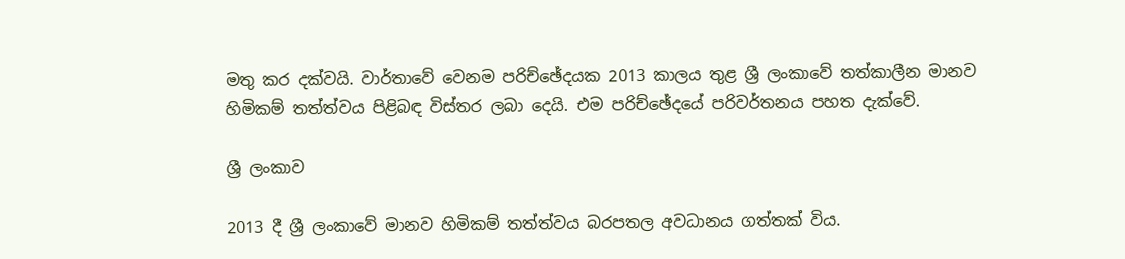මතු කර දක්වයි. වාර්තාවේ වෙනම පරිච්ඡේදයක 2013 කාලය තුළ ශ්‍රී ලංකාවේ තත්කාලීන මානව හිමිකම් තත්ත්වය පිළිබඳ විස්තර ලබා දෙයි. එම පරිච්ඡේදයේ පරිවර්තනය පහත දැක්වේ.

ශ්‍රී ලංකාව

2013 දී ශ්‍රී ලංකා‍වේ මානව හිමිකම් තත්ත්වය බරපතල අවධානය ගත්තක් විය.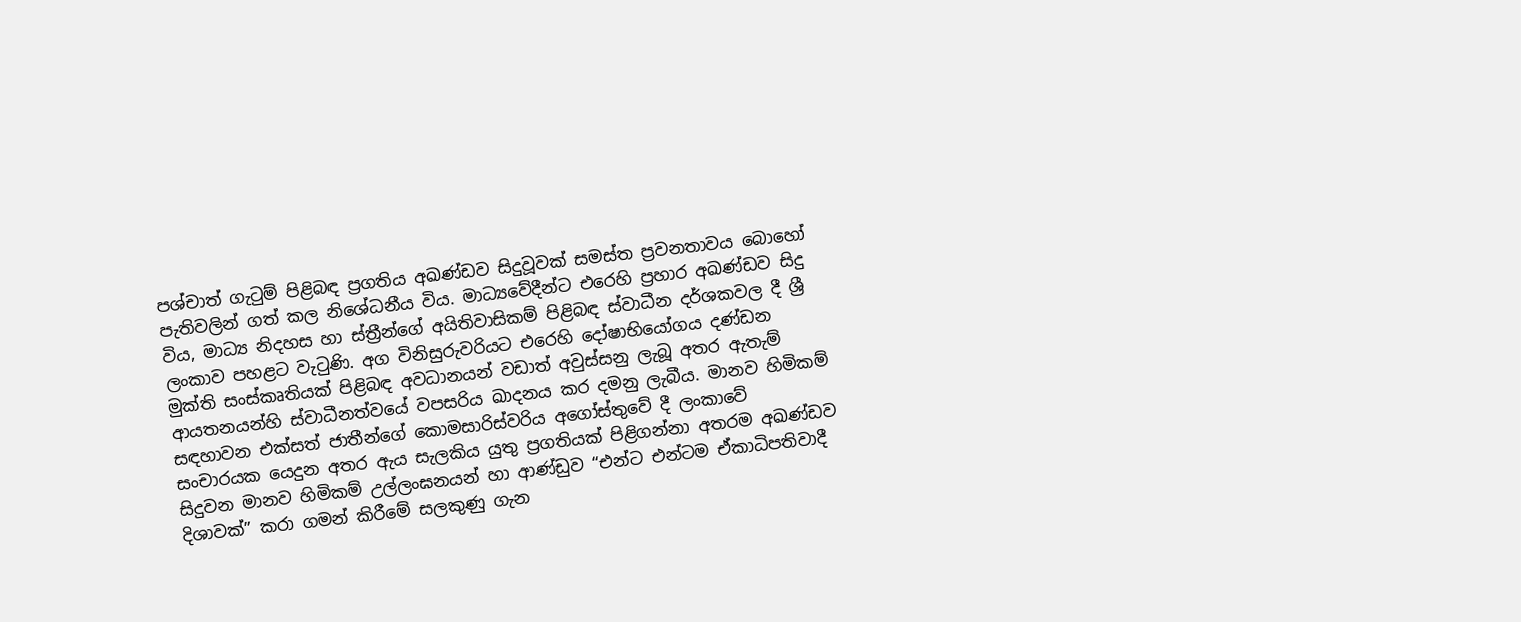පශ්චාත් ගැටුම් පිළිබඳ ප්‍රගතිය අඛණ්ඩව සිදුවූවක් සමස්ත ප්‍රවනතාවය බොහෝ පැතිවලින් ගත් කල නිශේධනීය විය. මාධ්‍යවේදීන්ට එරෙහි ප්‍රහාර අඛණ්ඩව සිදු විය, මාධ්‍ය නිදහස හා ස්ත්‍රීන්ගේ අයිතිවාසිකම් පිළිබඳ ස්වාධීන දර්ශකවල දී ශ්‍රී ලංකාව පහළට වැටුණි. අග විනිසුරුවරියට එරෙහි දෝෂාභියෝගය දණ්ඩන මුක්ති සංස්කෘතියක් පිළිබඳ අවධානයන් වඩාත් අවුස්සනු ලැබූ අතර ඇතැම් ආයතනයන්හි ස්වාධීනත්වයේ වපසරිය ඛාදනය කර දමනු ලැබීය. මානව හිමිකම් සඳහාවන එක්සත් ජාතීන්ගේ කොමසාරිස්වරිය අගෝස්තුවේ දී ලංකාවේ සංචාරයක යෙදුන අතර ඇය සැලකිය යුතු ප්‍රගතියක් පිළිගන්නා අතරම අඛණ්ඩව සිදුවන මානව හිමිකම් උල්ලංඝනයන් හා ආණ්ඩුව “එන්ට එන්ටම ඒකාධිපතිවාදී දිශාවක්” කරා ගමන් කිරීමේ සලකුණු ගැන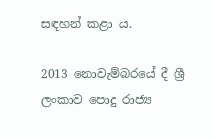සඳහන් කළා ය.

2013 නොවැම්බරයේ දී ශ්‍රී ලංකාව පොදු රාජ්‍ය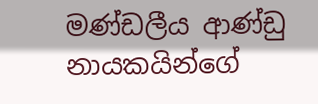මණ්ඩලීය ආණ්ඩු නායකයින්ගේ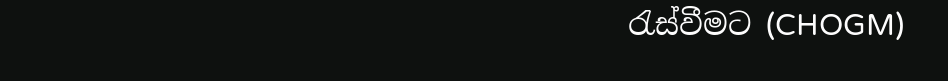රැස්වීමට (CHOGM)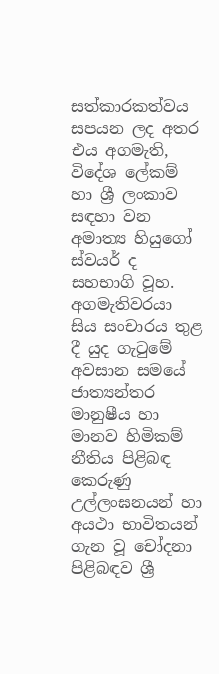සත්කාරකත්වය සපයන ලද අතර එය අගමැති, විදේශ ලේකම් හා ශ්‍රී ලංකාව සඳහා වන අමාත්‍ය හියුගෝ ස්වයර් ද සහභාගි වූහ. අගමැතිවරයා සිය සංචාරය තුළ දී යුද ගැටුමේ අවසාන සමයේ ජාත්‍යන්තර මානුෂීය හා මානව හිමිකම් නීතිය පිළිබඳ කෙරුණු උල්ලංඝනයන් හා අයථා භාවිතයන් ගැන වූ චෝදනා පිළිබඳව ශ්‍රී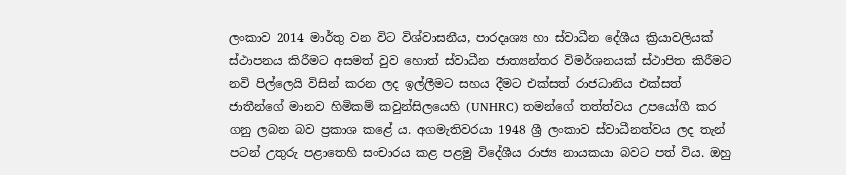ලංකාව 2014 මාර්තු වන විට විශ්වාසනීය, පාරදෘශ්‍ය හා ස්වාධීන දේශීය ක්‍රියාවලියක් ස්ථාපනය කිරීමට අසමත් වුව හොත් ස්වාධීන ජාත්‍යන්තර විමර්ශනයක් ස්ථාපිත කිරීමට නවි පිල්ලෙයි විසින් කරන ලද ඉල්ලීමට සහය දීමට එක්සත් රාජධානිය එක්සත් ජාතීන්ගේ මානව හිමිකම් කවුන්සිලයෙහි (UNHRC) තමන්ගේ තත්ත්වය උපයෝගී කර ගනු ලබන බව ප්‍රකාශ කළේ ය. අගමැතිවරයා 1948 ශ්‍රී ලංකාව ස්වාධීනත්වය ලද තැන් පටන් උතුරු පළාතෙහි සංචාරය කළ පළමු විදේශීය රාජ්‍ය නායකයා බවට පත් විය. ඔහු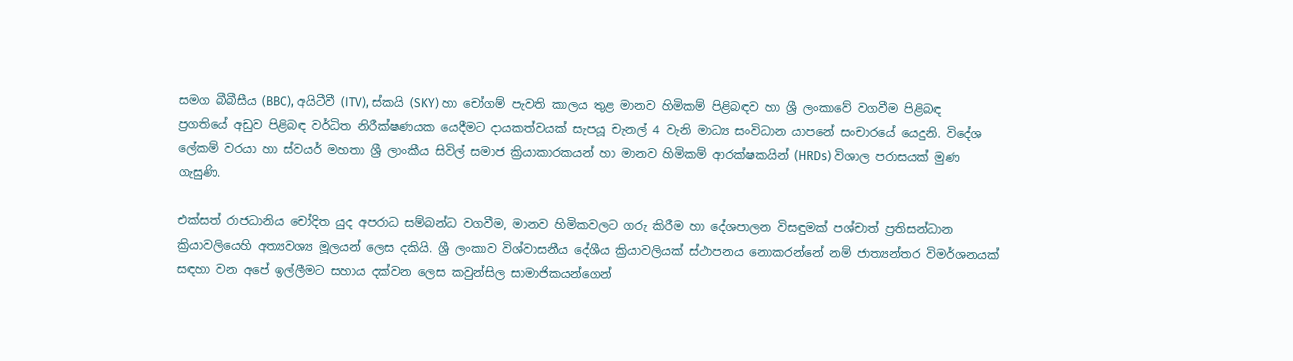සමග බීබීසීය (BBC), අයිටීවී (ITV), ස්කයි (SKY) හා චෝගම් පැවති කාලය තුළ මානව හිමිකම් පිළිබඳව හා ශ්‍රී ලංකාවේ වගවීම පිළිබඳ ප්‍රගතියේ අඩුව පිළිබඳ වර්ධිත නිරීක්ෂණයක යෙදීමට දායකත්වයක් සැපයූ චැනල් 4 වැනි මාධ්‍ය සංවිධාන යාපනේ සංචාරයේ යෙදුනි. විදේශ ලේකම් වරයා හා ස්වයර් මහතා ශ්‍රී ලාංකීය සිවිල් සමාජ ක්‍රියාකාරකයන් හා මානව හිමිකම් ආරක්ෂකයින් (HRDs) විශාල පරාසයක් මුණ ගැසුණි.

එක්සත් රාජධානිය චෝදිත යුද අපරාධ සම්බන්ධ වගවීම, මානව හිමිකවලට ගරු කිරීම හා දේශපාලන විසඳුමක් පශ්චාත් ප්‍රතිසන්ධාන ක්‍රියාවලියෙහි අත්‍යවශ්‍ය මූලයන් ලෙස දකියි. ශ්‍රී ලංකාව විශ්වාසනීය දේශීය ක්‍රියාවලියක් ස්ථාපනය නොකරන්නේ නම් ජාත්‍යන්තර විමර්ශනයක් සඳහා වන අපේ ඉල්ලීමට සහාය දක්වන ලෙස කවුන්සිල සාමාජිකයන්ගෙන්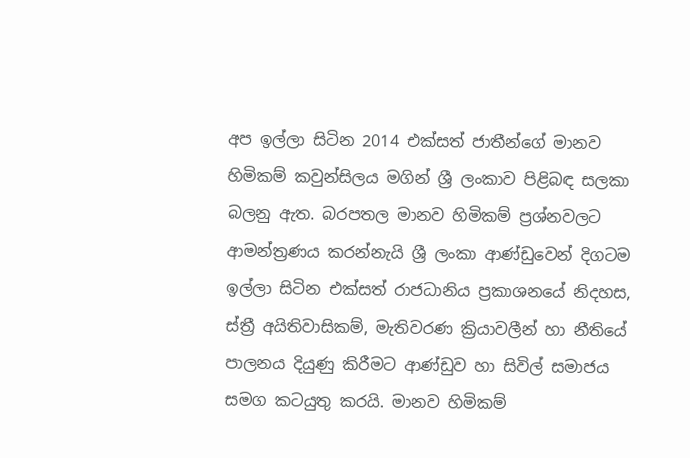අප ඉල්ලා සිටින 2014 එක්සත් ජාතීන්ගේ මානව හිමිකම් කවුන්සිලය මගින් ශ්‍රී ලංකාව පිළිබඳ සලකා බලනු ඇත. බරපතල මානව හිමිකම් ප්‍රශ්නවලට ආමන්ත්‍රණය කරන්නැයි ශ්‍රී ලංකා ආණ්ඩුවෙන් දිගටම ඉල්ලා සිටින එක්සත් රාජධානිය ප්‍රකාශනයේ නිදහස, ස්ත්‍රී අයිතිවාසිකම්, මැතිවරණ ක්‍රියාවලීන් හා නීතියේ පාලනය දියුණු කිරීමට ආණ්ඩුව හා සිවිල් සමාජය සමග කටයුතු කරයි. මානව හිමිකම්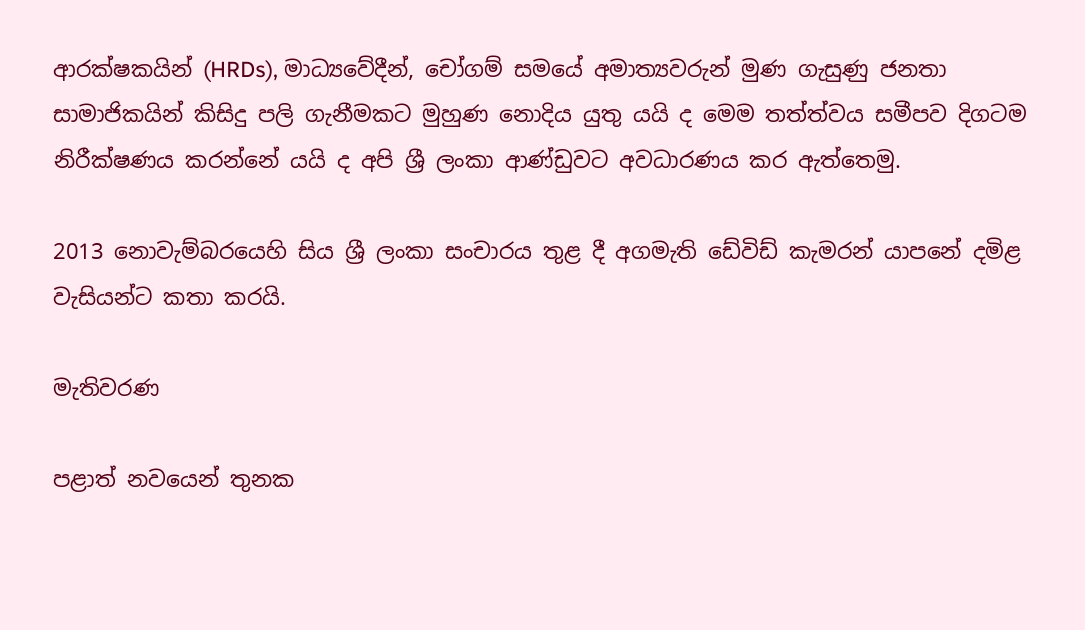ආරක්ෂකයින් (HRDs), මාධ්‍යවේදීන්, චෝගම් සමයේ අමාත්‍යවරුන් මුණ ගැසුණු ජනතා සාමාජිකයින් කිසිදු පලි ගැනීමකට මුහුණ නොදිය යුතු යයි ද මෙම තත්ත්වය සමීපව දිගටම නිරීක්ෂණය කරන්නේ යයි ද අපි ශ්‍රී ලංකා ආණ්ඩුවට අවධාරණය කර ඇත්තෙමු.

2013 නොවැම්බරයෙහි සිය ශ්‍රී ලංකා සංචාරය තුළ දී අගමැති ඩේවිඩ් කැමරන් යාපනේ දමිළ වැසියන්ට කතා කරයි.

මැතිවරණ

පළාත් නවයෙන් තුනක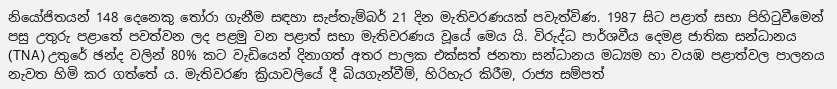නියෝජිතයන් 148 දෙනෙකු තෝරා ගැනීම සඳහා සැප්තැම්බර් 21 දින මැතිවරණයක් පවැත්විණ. 1987 සිට පළාත් සභා පිහිටුවීමෙන් පසු උතුරු පළාතේ පවත්වන ලද පළමු වන පළාත් සභා මැතිවරණය වූයේ මෙය යි. විරුද්ධ පාර්ශවීය දෙමළ ජාතික සන්ධානය (TNA) උතුරේ ඡන්ද වලින් 80% කට වැඩියෙන් දිනාගත් අතර පාලක එක්සත් ජනතා සන්ධානය මධ්‍යම හා වයඹ පළාත්වල පාලනය නැවත හිමි කර ගත්තේ ය. මැතිවරණ ක්‍රියාවලියේ දී බියගැන්වීම්, හිරිහැර කිරීම, රාජ්‍ය සම්පත්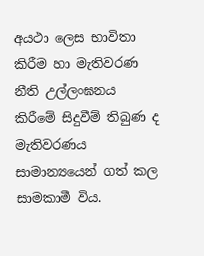අයථා ලෙස භාවිතා කිරීම හා මැතිවරණ නීති උල්ලංඝනය කිරීමේ සිදුවීම් තිබුණ ද මැතිවරණය සාමාන්‍යයෙන් ගත් කල සාමකාමී විය.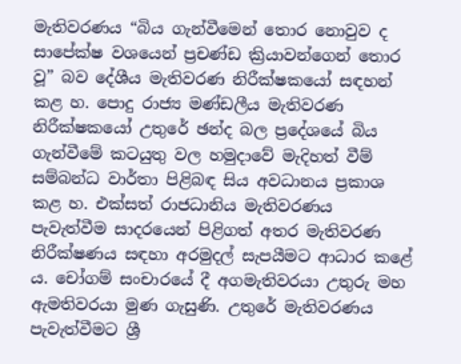මැතිවරණය “බිය ගැන්වීමෙන් තොර නොවුව ද සාපේක්ෂ වශයෙන් ප්‍රචණ්ඩ ක්‍රියාවන්ගෙන් තොර වූ” බව දේශීය මැතිවරණ නිරීක්ෂකයෝ සඳහන් කළ හ. පොදු රාජ්‍ය මණ්ඩලීය මැතිවරණ නිරීක්ෂකයෝ උතුරේ ඡන්ද බල ප්‍රදේශයේ බිය ගැන්වීමේ කටයුතු වල හමුදාවේ මැදිහත් වීම් සම්බන්ධ වාර්තා පිළිබඳ සිය අවධානය ප්‍රකාශ කළ හ. එක්සත් රාජධානිය මැතිවරණය පැවැත්වීම සාදරයෙන් පිළිගත් අතර මැතිවරණ නිරීක්ෂණය සඳහා අරමුදල් සැපයීමට ආධාර කළේ ය. චෝගම් සංචාරයේ දී අගමැතිවරයා උතුරු මහ ඇමතිවරයා මුණ ගැසුණි. උතු‍රේ මැතිවරණය පැවැත්වීමට ශ්‍රී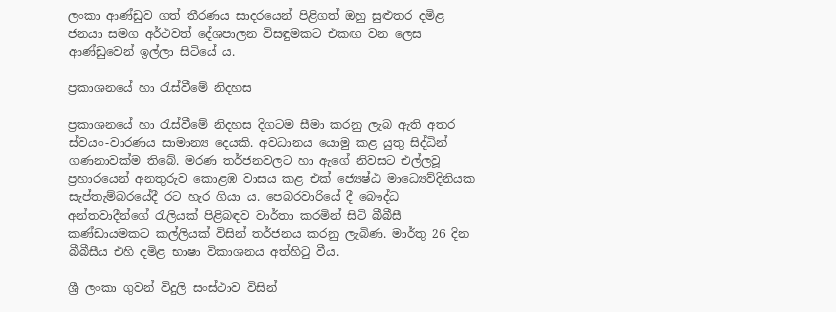ලංකා ආණ්ඩුව ගත් තීරණය සාදරයෙන් පිළිගත් ඔහු සුළුතර දමිළ ජනයා සමග අර්ථවත් දේශපාලන විසඳුමකට එකඟ වන ලෙස ආණ්ඩුවෙන් ඉල්ලා සිටියේ ය.

ප්‍රකාශනයේ හා රැස්වීමේ නිදහස

ප්‍රකාශනයේ හා රැස්වීමේ නිදහස දිගටම සීමා කරනු ලැබ ඇති අතර ස්වයං-වාරණය සාමාන්‍ය දෙයකි. අවධානය යොමු කළ යුතු සිද්ධින් ගණනාවක්ම තිබේ. මරණ තර්ජනවලට හා ඇගේ නිවසට එල්ලවූ ප්‍රහාරයෙන් අනතුරුව කොළඹ වාසය කළ එක් ජ්‍යෙෂ්ඨ මාධ්‍යෙව්දිනියක සැප්තැම්බරයේදී රට හැර ගියා ය. පෙබරවාරියේ දී බෞද්ධ අන්තවාදීන්ගේ රැලියක් පිළිබඳව වාර්තා කරමින් සිටි බීබීසී කණ්ඩායමකට කල්ලියක් විසින් තර්ජනය කරනු ලැබිණ. මාර්තු 26 දින බීබීසීය එහි දමිළ භාෂා විකාශනය අත්හිටු වීය.

ශ්‍රී ලංකා ගුවන් විදුලි සංස්ථාව විසින්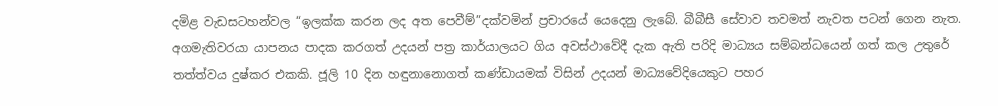දමිළ වැඩසටහන්වල “ඉලක්ක කරන ලද අත පෙවීම්”දක්වමින් ප්‍රචාරයේ යෙදෙනු ලැබේ. බීබීසී සේවාව තවමත් නැවත පටන් ගෙන නැත. අගමැතිවරයා යාපනය පාදක කරගත් උදයන් පත්‍ර කාර්යාලයට ගිය අවස්ථාවේදී දැක ඇති පරිදි මාධ්‍යය සම්බන්ධයෙන් ගත් කල උතුරේ තත්ත්වය දුෂ්කර එකකි. ජූලි 10 දින හඳුනානොගත් කණ්ඩායමක් විසින් උදයන් මාධ්‍යවේදියෙකුට පහර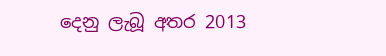දෙනු ලැබූ අතර 2013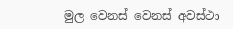මුල වෙනස් වෙනස් අවස්ථා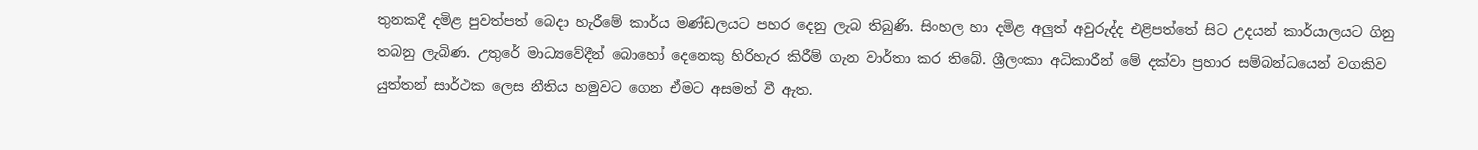තුනකදී දමිළ පුවත්පත් බෙදා හැරීමේ කාර්ය මණ්ඩලයට පහර දෙනු ලැබ තිබුණි. සිංහල හා දමිළ අලුත් අවුරුද්ද එළිපත්තේ සිට උදයන් කාර්යාලයට ගිනු තබනු ලැබිණ. උතු‍රේ මාධ්‍යවේදීන් බොහෝ දෙනෙකු හිරිහැර කිරීම් ගැන වාර්තා කර තිබේ. ශ්‍රීලංකා අධිකාරීන් මේ දක්වා ප්‍රහාර සම්බන්ධයෙන් වගකිව යුත්තන් සාර්ථක ලෙස නීතිය හමුවට ගෙන ඒමට අසමත් වී ඇත.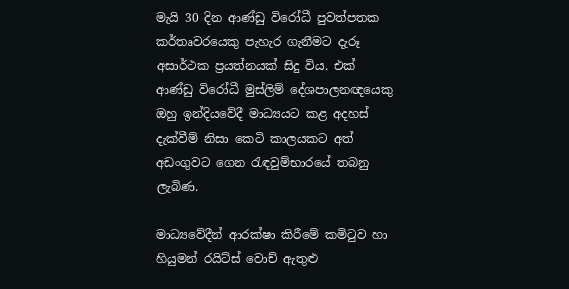මැයි 30 දින ආණ්ඩු විරෝධී පුවත්පතක කර්තෘවරයෙකු පැහැර ගැනීමට දැරූ අසාර්ථක ප්‍රයත්නයක් සිදු විය. එක් ආණ්ඩු විරෝධී මුස්ලිම් දේශපාලනඥයෙකු ඔහු ඉන්දියවේදී මාධ්‍යයට කළ අදහස් දැක්වීම් නිසා කෙටි කාලයකට අත් අඩංගුවට ගෙන රැඳවුම්භාරයේ තබනු ලැබිණ.

මාධ්‍යවේදීන් ආරක්ෂා කිරීමේ කමිටුව හා හියුමන් රයිට්ස් වොච් ඇතුළු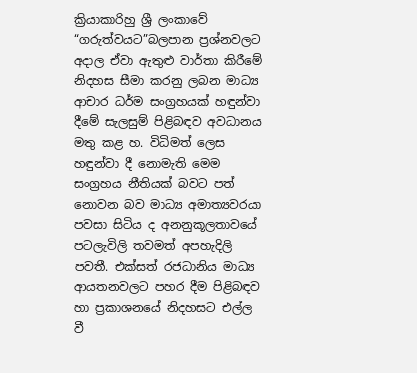ක්‍රියාකාරිහු ශ්‍රී ලංකාවේ “ගරුත්වයට”බලපාන ප්‍රශ්නවලට අදාල ඒවා ඇතුළු වාර්තා කිරීමේ නිදහස සීමා කරනු ලබන මාධ්‍ය ආචාර ධර්ම සංග්‍රහයක් හඳුන්වා දීමේ සැලසුම් පිළිබඳව අවධානය මතු කළ හ. විධිමත් ලෙස හඳුන්වා දී නොමැති මෙම සංග්‍රහය නීතියක් බවට පත් නොවන බව මාධ්‍ය අමාත්‍යවරයා පවසා සිටිය ද අනනුකූලතාවයේ පටලැවිලි තවමත් අපහැදිලි පවතී. එක්සත් රජධානිය මාධ්‍ය ආයතනවලට පහර දීම පිළිබඳව හා ප්‍රකාශනයේ නිදහසට එල්ල වී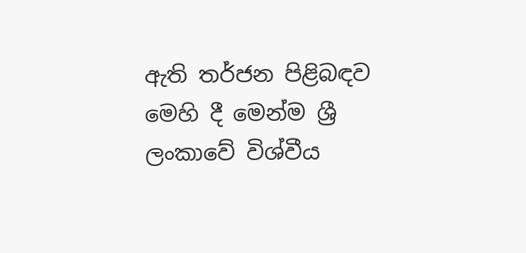ඇති තර්ජන පිළිබඳව මෙහි දී මෙන්ම ශ්‍රී ලංකාවේ විශ්වීය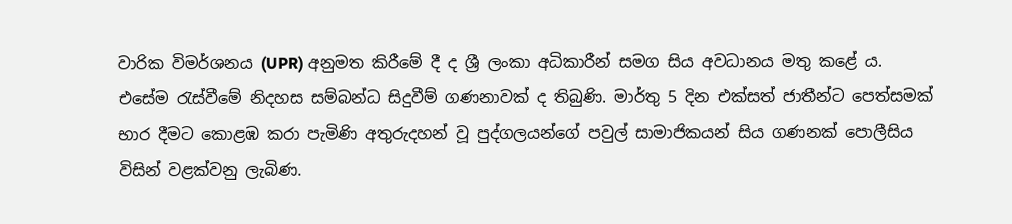වාරික විමර්ශනය (UPR) අනුමත කිරීමේ දී ද ශ්‍රී ලංකා අධිකාරීන් සමග සිය අවධානය මතු කළේ ය. එසේම රැස්වීමේ නිදහස සම්බන්ධ සිදුවීම් ගණනාවක් ද තිබුණි. මාර්තු 5 දින එක්සත් ජාතීන්ට පෙත්සමක් භාර දීමට කොළඹ කරා පැමිණි අතුරුදහන් වූ පුද්ගලයන්ගේ පවුල් සාමාජිකයන් සිය ගණනක් පොලීසිය විසින් වළක්වනු ලැබිණ.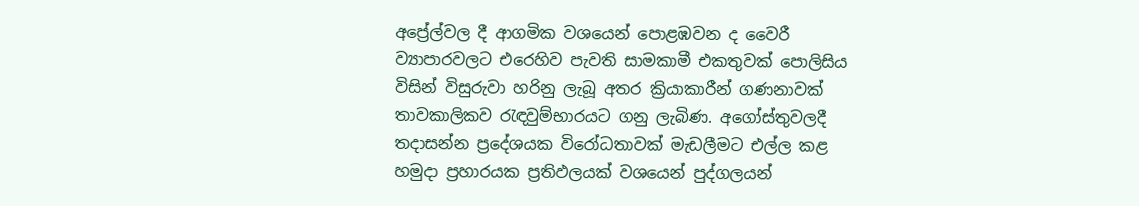අප්‍රේල්වල දී ආගමික වශයෙන් පොළඹවන ද වෛරී ව්‍යාපාරවලට එරෙහිව පැවති සාමකාමී එකතුවක් පොලිසිය විසින් විසුරුවා හරිනු ලැබූ අතර ක්‍රියාකාරීන් ගණනාවක් තාවකාලිකව රැඳවුම්භාරයට ගනු ලැබිණ. අගෝස්තුවලදී තදාසන්න ප්‍රදේශයක විරෝධතාවක් මැඩලීමට එල්ල කළ හමුදා ප්‍රහාරයක ප්‍රතිඵලයක් වශයෙන් පුද්ගලයන්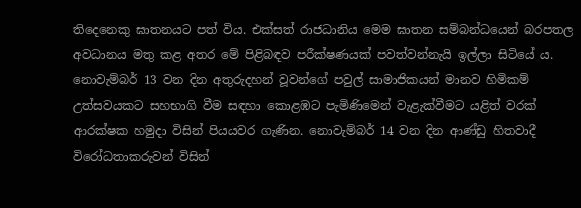තිදෙනෙකු ඝාතනයට පත් විය. එක්සත් රාජධානිය මෙම ඝාතන සම්බන්ධයෙන් බරපතල අවධානය මතු කළ අතර මේ පිළිබඳව පරීක්ෂණයක් පවත්වන්නැයි ඉල්ලා සිටියේ ය. නොවැම්බර් 13 වන දින අතුරුදහන් වූවන්ගේ පවුල් සාමාජිකයන් මානව හිමිකම් උත්සවයකට සහභාගි වීම සඳහා කොළඹට පැමිණිමෙන් වැළැක්වීමට යළිත් වරක් ආරක්ෂක හමුදා විසින් පියයවර ගැණින. නොවැම්බර් 14 වන දින ආණ්ඩු හිතවාදී විරෝධතාකරුවන් විසින්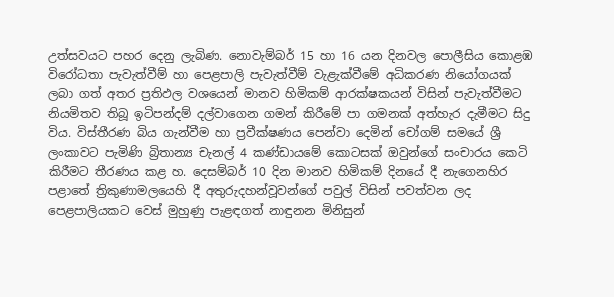උත්සවයට පහර දෙනු ලැබිණ. නොවැම්බර් 15 හා 16 යන දිනවල පොලීසිය කොළඹ විරෝධතා පැවැත්වීම් හා පෙළපාලි පැවැත්වීම් වැළැක්වීමේ අධිකරණ නියෝගයක් ලබා ගත් අතර ප්‍රතිඵල වශයෙන් මානව හිමිකම් ආරක්ෂකයන් විසින් පැවැත්වීමට නියමිතව තිබූ ඉටිපන්දම් දල්වාගෙන ගමන් කිරීමේ පා ගමනක් අත්හැර දැමීමට සිදු විය. විස්තීරණ බිය ගැන්වීම හා ප්‍රවීක්ෂණය පෙන්වා දෙමින් චෝගම් සමයේ ශ්‍රී ලංකාවට පැමිණි බ්‍රිතාන්‍ය චැනල් 4 කණ්ඩායමේ කොටසක් ඔවුන්ගේ සංචාරය කෙටි කිරීමට තීරණය කළ හ. දෙසම්බර් 10 දින මානව හිමිකම් දිනයේ දී නැගෙනහිර පළාතේ ත්‍රිකුණාමලයෙහි දී අතුරුදහන්වූවන්ගේ පවුල් විසින් පවත්වන ලද පෙළපාලියකට වෙස් මුහුණු පැළඳගත් නාඳුනන මිනිසුන්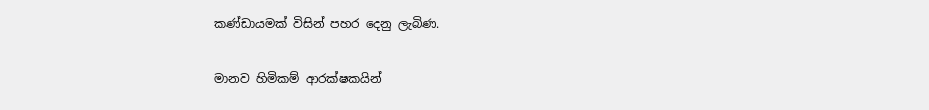කණ්ඩායමක් විසින් පහර දෙනු ලැබිණ.

මානව හිමිකම් ආරක්ෂකයින්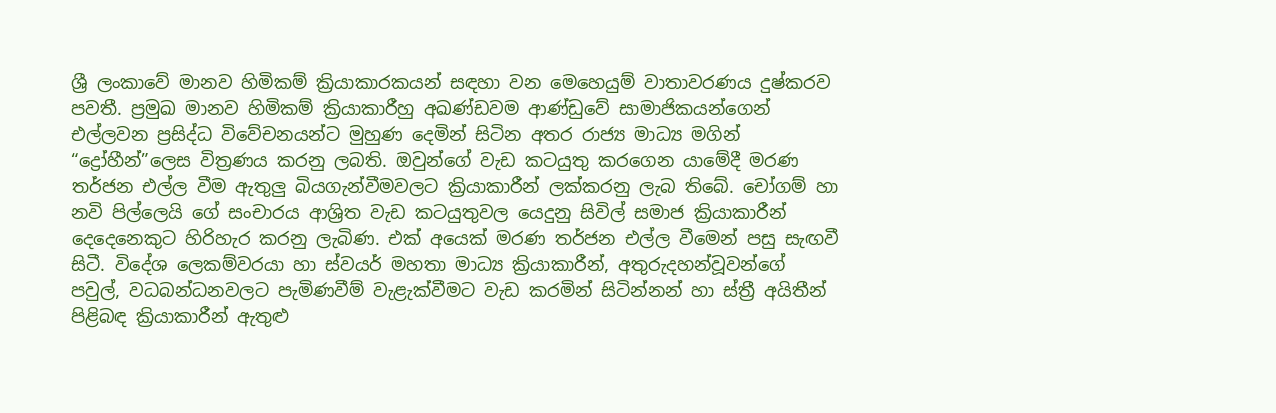ශ්‍රී ලංකාවේ මානව හිමිකම් ක්‍රියාකාරකයන් සඳහා වන මෙහෙයුම් වාතාවරණය දුෂ්කරව පවතී. ප්‍රමුඛ මානව හිමිකම් ක්‍රියාකාරීහු අඛණ්ඩවම ආණ්ඩුවේ සාමාජිකයන්ගෙන් එල්ලවන ප්‍රසිද්ධ විවේචනයන්ට මුහුණ දෙමින් සිටින අතර රාජ්‍ය මාධ්‍ය මගින් “ද්‍රෝහීන්”ලෙස විත්‍රණය කරනු ලබති. ඔවුන්ගේ වැඩ කටයුතු කරගෙන යාමේදී මරණ තර්ජන එල්ල වීම ඇතුලු බියගැන්වීමවලට ක්‍රියාකාරීන් ලක්කරනු ලැබ තිබේ. චෝගම් හා නවි පිල්ලෙයි ගේ සංචාරය ආශ්‍රිත වැඩ කටයුතුවල යෙදුනු සිවිල් සමාජ ක්‍රියාකාරීන් දෙදෙනෙකුට හිරිහැර කරනු ලැබිණ. එක් අයෙක් මරණ තර්ජන එල්ල වීමෙන් පසු සැඟවී සිටී. විදේශ ලෙකම්වරයා හා ස්වයර් මහතා මාධ්‍ය ක්‍රියාකාරීන්, අතුරුදහන්වූවන්ගේ පවුල්, වධබන්ධනවලට පැමිණවීම් වැළැක්වීමට වැඩ කරමින් සිටින්නන් හා ස්ත්‍රී අයිතීන් පිළිබඳ ක්‍රියාකාරීන් ඇතුළු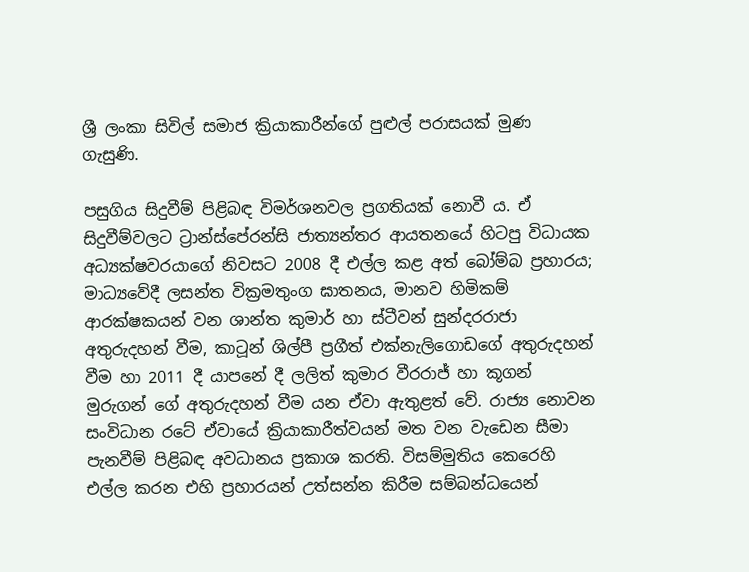ශ්‍රී ලංකා සිවිල් සමාජ ක්‍රියාකාරීන්ගේ පුළුල් පරාසයක් මුණ ගැසුණි.

පසුගිය සිදුවීම් පිළිබඳ විමර්ශනවල ප්‍රගතියක් නොවී ය. ඒ සිදුවීම්වලට ට්‍රාන්ස්පේරන්සි ජාත්‍යන්තර ආයතනයේ හිටපු විධායක අධ්‍යක්ෂවරයාගේ නිවසට 2008 දී එල්ල කළ අත් බෝම්බ ප්‍රහාරය; මාධ්‍යවේදී ලසන්ත වික්‍රමතුංග ඝාතනය, මානව හිමිකම් ආරක්ෂකයන් වන ශාන්ත කුමාර් හා ස්ටීවන් සුන්දරරාජා අතුරුදහන් වීම, කාටූන් ශිල්පී ප්‍රගීත් එක්නැලිගොඩගේ අතුරුදහන් වීම හා 2011 දී යාපනේ දී ලලිත් කුමාර වීරරාජ් හා කූගන් මුරුගන් ගේ අතුරුදහන් වීම යන ඒවා ඇතුළත් වේ. රාජ්‍ය නොවන සංවිධාන රටේ ඒවායේ ක්‍රියාකාරීත්වයන් මත වන වැඩෙන සීමා පැනවීම් පිළිබඳ අවධානය ප්‍රකාශ කරති. විසම්මුතිය කෙරෙහි එල්ල කරන එහි ප්‍රහාරයන් උත්සන්න කිරීම සම්බන්ධයෙන්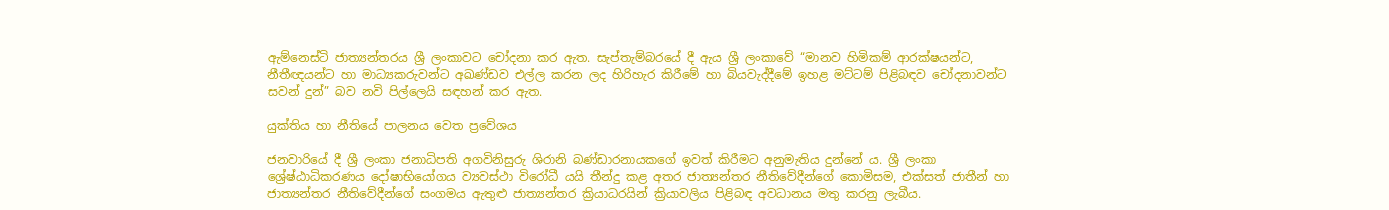ඇම්නෙස්ටි ජාත්‍යන්තරය ශ්‍රී ලංකාවට චෝදනා කර ඇත. සැප්තැම්බරයේ දී ඇය ශ්‍රී ලංකාවේ “මානව හිමිකම් ආරක්ෂයන්ට, නීතීඥයන්ට හා මාධ්‍යකරුවන්ට අඛණ්ඩව එල්ල කරන ලද හිරිහැර කිරීමේ හා බියවැද්දීමේ ඉහළ මට්ටම් පිළිබඳව චෝදනාවන්ට සවන් දුන්” බව නවි පිල්ලෙයි සඳහන් කර ඇත.

යුක්තිය හා නීතියේ පාලනය වෙත ප්‍රවේශය

ජනවාරියේ දී ශ්‍රී ලංකා ජනාධිපති අගවිනිසුරු ශිරානි බණ්ඩාරනායකගේ ඉවත් කිරීමට අනුමැතිය දුන්නේ ය. ශ්‍රී ලංකා ශ්‍රේෂ්ඨාධිකරණය දෝෂාභියෝගය ව්‍යවස්ථා විරෝධී යයි තීන්දු කළ අතර ජාත්‍යන්තර නීතිවේදීන්ගේ කොමිසම, එක්සත් ජාතීන් හා ජාත්‍යන්තර නීතිවේදීන්ගේ සංගමය ඇතුළු ජාත්‍යන්තර ක්‍රියාධරයින් ක්‍රියාවලිය පිළිබඳ අවධානය මතු කරනු ලැබීය.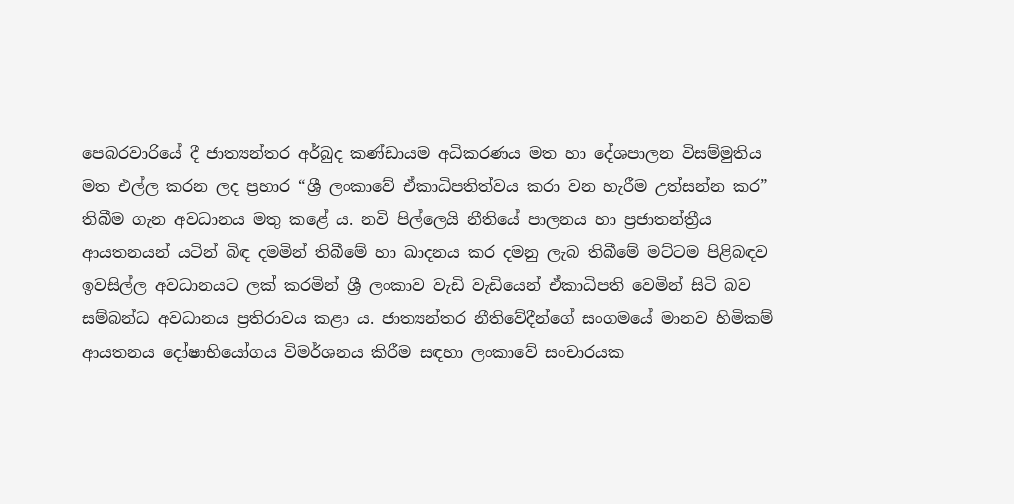පෙබරවාරියේ දී ජාත්‍යන්තර අර්බුද කණ්ඩායම අධිකරණය මත හා දේශපාලන විසම්මුතිය මත එල්ල කරන ලද ප්‍රහාර “ශ්‍රී ලංකාවේ ඒකාධිපතිත්වය කරා වන හැරීම උත්සන්න කර” තිබීම ගැන අවධානය මතු කළේ ය. නවි පිල්ලෙයි නීතියේ පාලනය හා ප්‍රජාතන්ත්‍රීය ආයතනයන් යටින් බිඳ දමමින් තිබීමේ හා ඛාදනය කර දමනු ලැබ තිබීමේ මට්ටම පිළිබඳව ඉවසිල්ල අවධානයට ලක් කරමින් ශ්‍රී ලංකාව වැඩි වැඩියෙන් ඒකාධිපති වෙමින් සිටි බව සම්බන්ධ අවධානය ප්‍රතිරාවය කළා ය. ජාත්‍යන්තර නීතිවේදීන්ගේ සංගමයේ මානව හිමිකම් ආයතනය දෝෂාභියෝගය විමර්ශනය කිරීම සඳහා ලංකාවේ සංචාරයක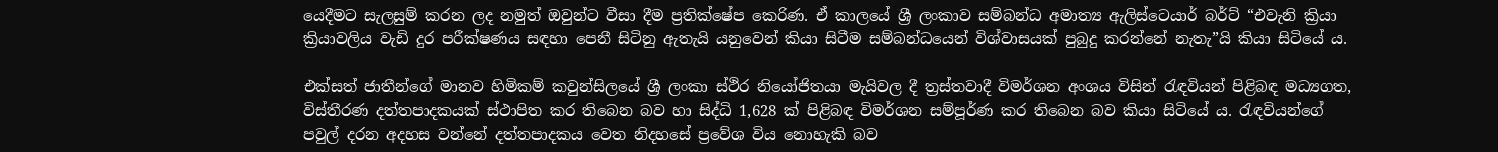යෙදීමට සැලසුම් කරන ලද නමුත් ඔවුන්ට වීසා දීම ප්‍රතික්ෂේප කෙරිණ. ඒ කාලයේ ශ්‍රී ලංකාව සම්බන්ධ අමාත්‍ය ඇලිස්ටෙයාර් බර්ට් “එවැනි ක්‍රියා ක්‍රියාවලිය වැඩි දුර පරීක්ෂණය සඳහා පෙනී සිටිනු ඇතැයි යනුවෙන් කියා සිටීම සම්බන්ධයෙන් විශ්වාසයක් පුබුදු කරන්නේ නැතැ”යි කියා සිටියේ ය.

එක්සත් ජාතීන්ගේ මානව හිමිකම් කවුන්සිලයේ ශ්‍රී ලංකා ස්ථිර නියෝජිතයා මැයිවල දී ත්‍රස්තවාදී විමර්ශන අංශය විසින් රැඳවියන් පිළිබඳ මධ්‍යගත, විස්තීරණ දත්තපාදකයක් ස්ථාපිත කර තිබෙන බව හා සිද්ධි 1,628 ක් පිළිබඳ විමර්ශන සම්පූර්ණ කර තිබෙන බව කියා සිටියේ ය. රැඳවියන්ගේ පවුල් දරන අදහස වන්නේ දත්තපාදකය වෙත නිදහසේ ප්‍රවේශ විය නොහැකි බව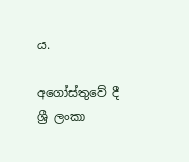ය.

අගෝස්තුවේ දී ශ්‍රී ලංකා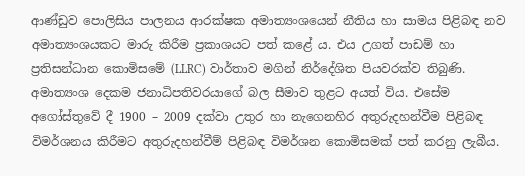ආණ්ඩුව පොලිසිය පාලනය ආරක්ෂක අමාත්‍යංශයෙන් නීතිය හා සාමය පිළිබඳ නව අමාත්‍යංශයකට මාරු කිරීම ප්‍රකාශයට පත් කළේ ය. එය උගත් පාඩම් හා ප්‍රතිසන්ධාන කොමිසමේ (LLRC) වාර්තාව මගින් නිර්දේශිත පියවරක්ව තිබුණි. අමාත්‍යංශ දෙකම ජනාධිපතිවරයාගේ බල සීමාව තුළට අයත් විය. එසේම අගෝස්තුවේ දී 1900 – 2009 දක්වා උතුර හා නැගෙනහිර අතුරුදහන්වීම පිළිබඳ විමර්ශනය කිරීමට අතුරුදහන්වීම් පිළිබඳ විමර්ශන කොමිසමක් පත් කරනු ලැබීය.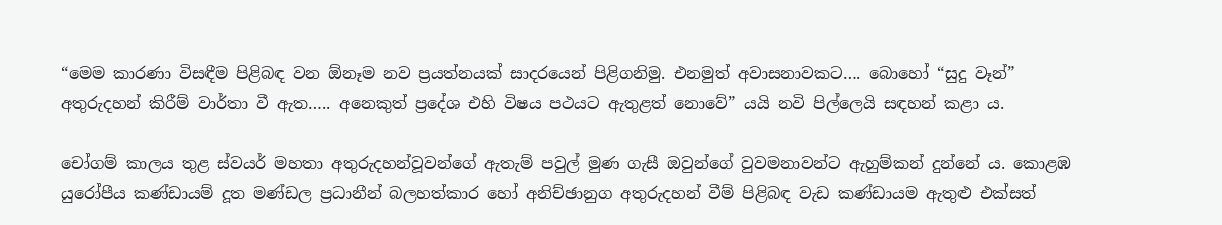“මෙම කාරණා විසඳීම පිළිබඳ වන ඕනෑම නව ප්‍රයත්නයක් සාදරයෙන් පිළිගනිමු. එනමුත් අවාසනාවකට…. බොහෝ “සුදු වෑන්” අතුරුදහන් කිරීම් වාර්තා වී ඇත….. අනෙකුත් ප්‍රදේශ එහි විෂය පථයට ඇතුළත් නොවේ” යයි නවි පිල්ලෙයි සඳහන් කළා ය.

චෝගම් කාලය තුළ ස්වයර් මහතා අතුරුදහන්වූවන්ගේ ඇතැම් පවුල් මුණ ගැසී ඔවුන්ගේ වුවමනාවන්ට ඇහුම්කන් දුන්නේ ය. කොළඹ යුරෝපීය කණ්ඩායම් දූත මණ්ඩල ප්‍රධානීන් බලහත්කාර හෝ අනිච්ඡානුග අතුරුදහන් වීම් පිළිබඳ වැඩ කණ්ඩායම ඇතුළු එක්සත්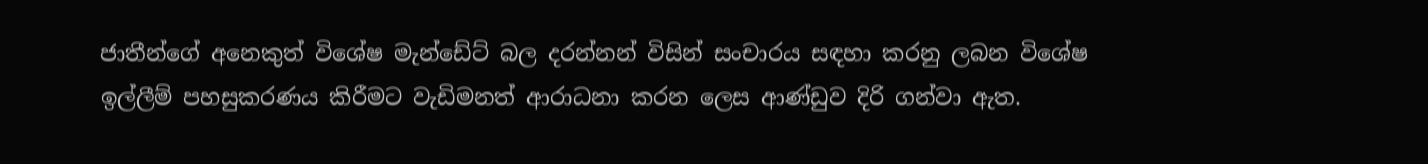ජාතීන්ගේ අනෙකුත් විශේෂ මැන්ඩේට් බල දරන්නන් විසින් සංචාරය සඳහා කරනු ලබන විශේෂ ඉල්ලීම් පහසුකරණය කිරීමට වැඩිමනත් ආරාධනා කරන ලෙස ආණ්ඩුව දිරි ගන්වා ඇත.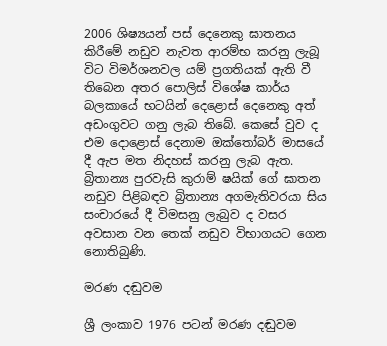2006 ශිෂ්‍යයන් පස් දෙනෙකු ඝාතනය කිරීමේ නඩුව නැවත ආරම්භ කරනු ලැබූ විට විමර්ශනවල යම් ප්‍රගතියක් ඇති වී තිබෙන අතර පොලිස් විශේෂ කාර්ය බලකායේ භටයින් දෙළොස් දෙනෙකු අත් අඩංගුවට ගනු ලැබ තිබේ. කෙසේ වුව ද එම දොළොස් දෙනාම ඔක්තෝබර් මාසයේ දී ඇප මත නිදහස් කරනු ලැබ ඇත. බ්‍රිතාන්‍ය පුරවැසි කුරාම් ෂයික් ගේ ඝාතන නඩුව පිළිබඳව බ්‍රිතාන්‍ය අගමැතිවරයා සිය සංචාරයේ දී විමසනු ලැබුව ද වසර අවසාන වන තෙක් නඩුව විභාගයට ගෙන නොතිබුණි.

මරණ දඬුවම

ශ්‍රී ලංකාව 1976 පටන් මරණ දඬුවම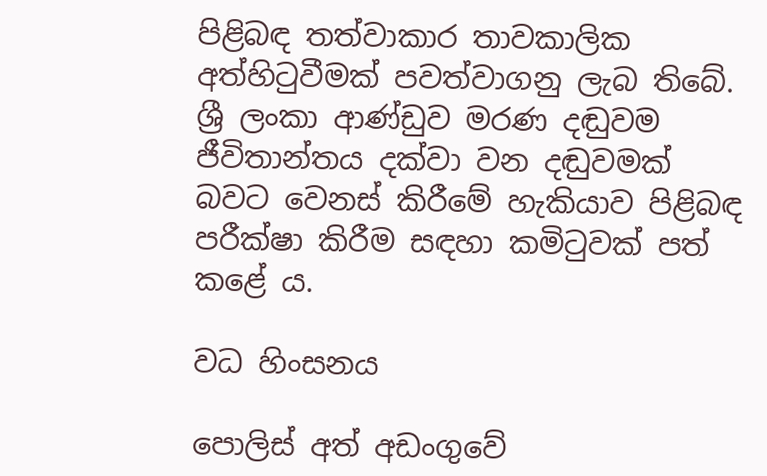පිළිබඳ තත්වාකාර තාවකාලික අත්හිටුවීමක් පවත්වාගනු ලැබ තිබේ. ශ්‍රී ලංකා ආණ්ඩුව මරණ දඬුවම ජීවිතාන්තය දක්වා වන දඬුවමක් බවට වෙනස් කිරීමේ හැකියාව පිළිබඳ පරීක්ෂා කිරීම සඳහා කමිටුවක් පත් කළේ ය.

වධ හිංසනය

පොලිස් අත් අඩංගුවේ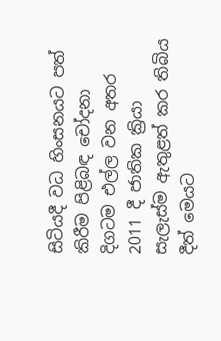සිටියදී වධ හිංසනයට පත් කිරීම පිළිබඳ චෝදනා දිගටම එල්ල වන අතර 2011 දී ජාතික ක්‍රියා සැලැස්ම ඇතුළත් කර තිබිය දීත් මෙයට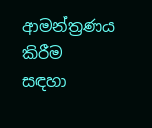ආමන්ත්‍රණය කිරීම සඳහා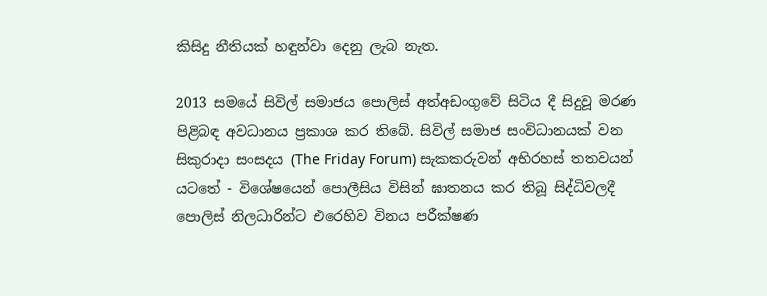කිසිදු නීතියක් හඳුන්වා දෙනු ලැබ නැත.

2013 සමයේ සිවිල් සමාජය පොලිස් අත්අඩංගුවේ සිටිය දී සිදුවූ මරණ පිළිබඳ අවධානය ප්‍රකාශ කර තිබේ. සිවිල් සමාජ සංවිධානයක් වන සිකුරාදා සංසදය (The Friday Forum) සැකකරුවන් අභිරහස් තතවයන් යටතේ - විශේෂයෙන් පොලීසිය විසින් ඝාතනය කර තිබූ සිද්ධිවලදී පොලිස් නිලධාරින්ට එරෙහිව විනය පරීක්ෂණ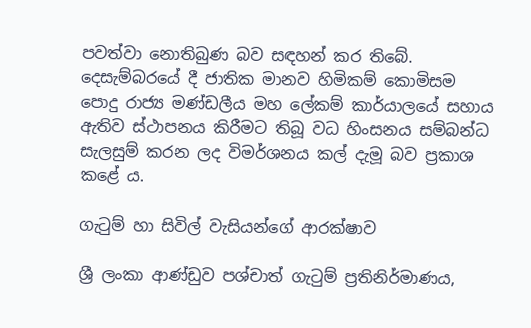පවත්වා නොතිබුණ බව සඳහන් කර තිබේ. දෙසැම්බරයේ දී ජාතික මානව හිමිකම් කොමිසම පොදු රාජ්‍ය මණ්ඩලීය මහ ලේකම් කාර්යාලයේ සහාය ඇතිව ස්ථාපනය කිරීමට තිබූ වධ හිංසනය සම්බන්ධ සැලසුම් කරන ලද විමර්ශනය කල් දැමූ බව ප්‍රකාශ කළේ ය.

ගැටුම් හා සිවිල් වැසියන්ගේ ආරක්ෂාව

ශ්‍රී ලංකා ආණ්ඩුව පශ්චාත් ගැටුම් ප්‍රතිනිර්මාණය,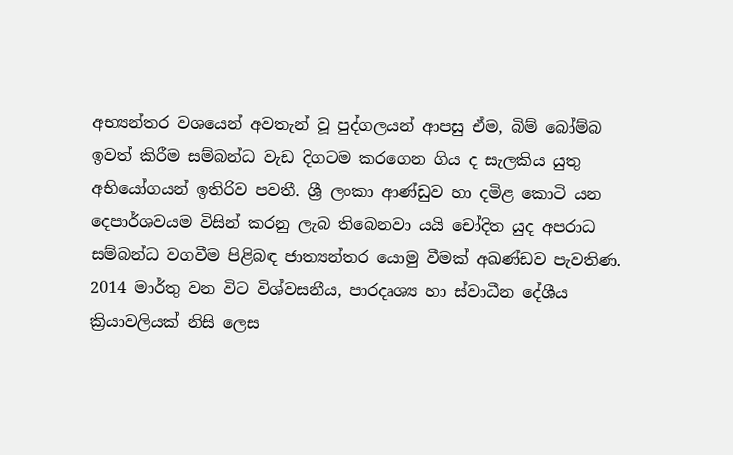අභ්‍යන්තර වශයෙන් අවතැන් වූ පුද්ගලයන් ආපසු ඒම, බිම් බෝම්බ ඉවත් කිරීම සම්බන්ධ වැඩ දිගටම කරගෙන ගිය ද සැලකිය යුතු අභියෝගයන් ඉතිරිව පවතී. ශ්‍රී ලංකා ආණ්ඩුව හා දමිළ කොටි යන දෙපාර්ශවයම විසින් කරනු ලැබ තිබෙනවා යයි චෝදිත යුද අපරාධ සම්බන්ධ වගවීම පිළිබඳ ජාත්‍යන්තර යොමු වීමක් අඛණ්ඩව පැවතිණ. 2014 මාර්තු වන විට විශ්වසනීය, පාරදෘශ්‍ය හා ස්වාධීන දේශීය ක්‍රියාවලියක් නිසි ලෙස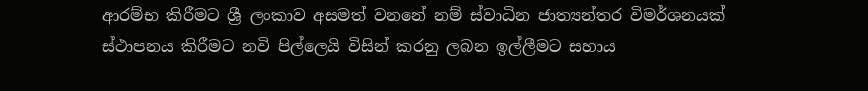ආරම්භ කිරීමට ශ්‍රී ලංකාව අසමත් වනනේ නම් ස්වාධින ජාත්‍යන්තර විමර්ශනයක් ස්ථාපනය කිරීමට නවි පිල්ලෙයි විසින් කරනු ලබන ඉල්ලීමට සහාය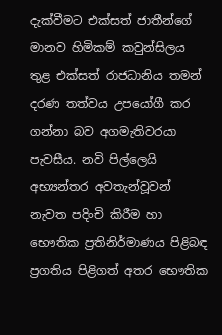දැක්වීමට එක්සත් ජාතීන්ගේ මානව හිමිකම් කවුන්සිලය තුළ එක්සත් රාජධානිය තමන් දරණ තත්වය උපයෝගී කර ගන්නා බව අගමැතිවරයා පැවසීය. නවි පිල්ලෙයි අභ්‍යන්තර අවතැන්වූවන් නැවත පදිංචි කිරීම හා භෞතික ප්‍රතිනිර්මාණය පිළිබඳ ප්‍රගතිය පිළිගත් අතර භෞතික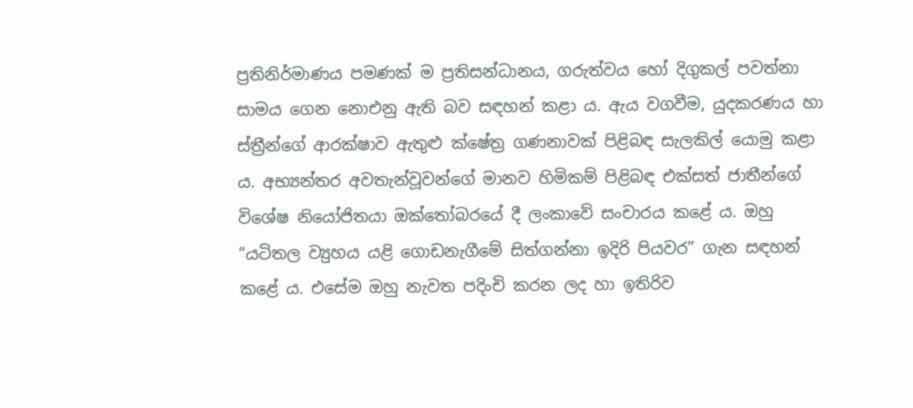ප්‍රතිනිර්මාණය පමණක් ම ප්‍රතිසන්ධානය, ගරුත්වය හෝ දිගුකල් පවත්නා සාමය ගෙන නොඑනු ඇති බව සඳහන් කළා ය. ඇය වගවීම, යුදකරණය හා ස්ත්‍රීන්ගේ ආරක්ෂාව ඇතුළු ක්ෂේත්‍ර ගණනාවක් පිළිබඳ සැලකිල් යොමු කළා ය. අභ්‍යන්තර අවතැන්වූවන්ගේ මානව හිමිකම් පිළිබඳ එක්සත් ජාතීන්ගේ විශේෂ නියෝජිතයා ඔක්තෝබරයේ දී ලංකාවේ සංචාරය කළේ ය. ඔහු “යටිතල ව්‍යුහය යළි ගොඩනැගීමේ සිත්ගන්නා ඉදිරි පියවර” ගැන සඳහන් කළේ ය. එසේම ඔහු නැවත පදිංචි කරන ලද හා ඉතිරිව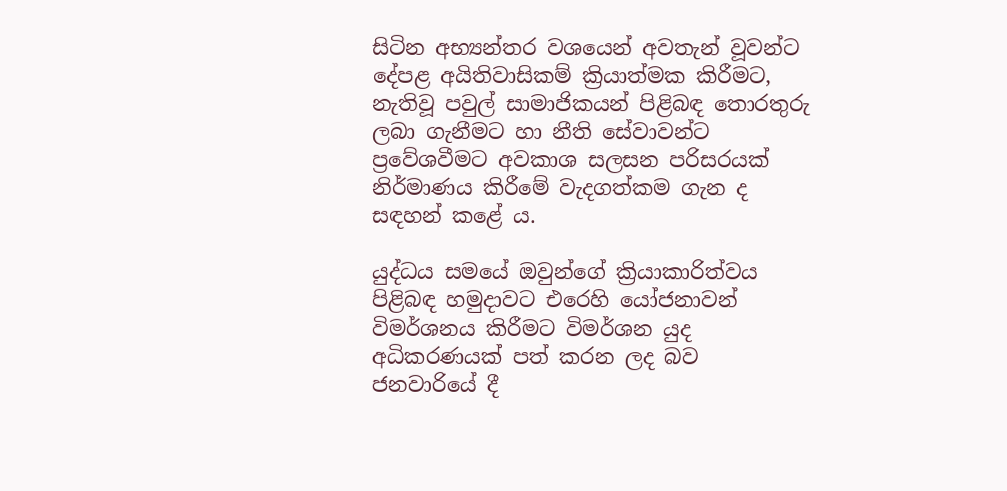සිටින අභ්‍යන්තර වශයෙන් අවතැන් වූවන්ට දේපළ අයිතිවාසිකම් ක්‍රියාත්මක කිරීමට, නැතිවූ පවුල් සාමාජිකයන් පිළිබඳ තොරතුරු ලබා ගැනීමට හා නීති සේවාවන්ට ප්‍රවේශවීමට අවකාශ සලසන පරිසරයක් නිර්මාණය කිරීමේ වැදගත්කම ගැන ද සඳහන් කළේ ය.

යුද්ධය සමයේ ඔවුන්ගේ ක්‍රියාකාරිත්වය පිළිබඳ හමුදාවට එරෙහි යෝජනාවන් විමර්ශනය කිරීමට විමර්ශන යුද අධිකරණයක් පත් කරන ලද බව ජනවාරියේ දී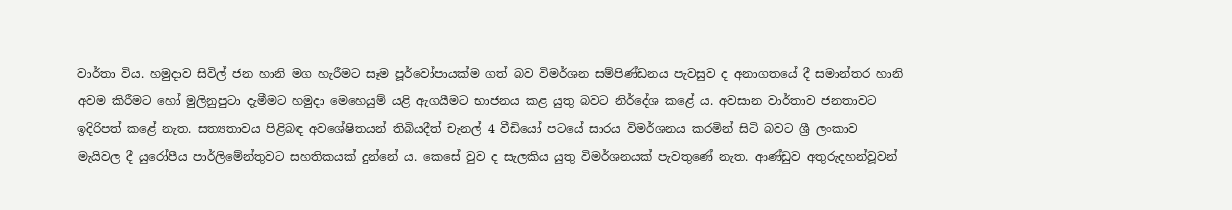වාර්තා විය. හමුදාව සිවිල් ජන හානි මග හැරීමට සෑම පූර්වෝපායක්ම ගත් බව විමර්ශන සම්පිණ්ඩනය පැවසුව ද අනාගතයේ දී සමාන්තර හානි අවම කිරීමට හෝ මුලිනුපුටා දැමීමට හමුදා මෙහෙයුම් යළි ඇගයීමට භාජනය කළ යුතු බවට නිර්දේශ කළේ ය. අවසාන වාර්තාව ජනතාවට ඉදිරිපත් කළේ නැත. සත්‍යතාවය පිළිබඳ අවශේෂිතයන් තිබියදීත් චැනල් 4 වීඩියෝ පටයේ සාරය විමර්ශනය කරමින් සිටි බවට ශ්‍රී ලංකාව මැයිවල දී යුරෝපීය පාර්ලිමේන්තුවට සහතිකයක් දුන්නේ ය. කෙසේ වුව ද සැලකිය යුතු විමර්ශනයක් පැවතුණේ නැත. ආණ්ඩුව අතුරුදහන්වූවන්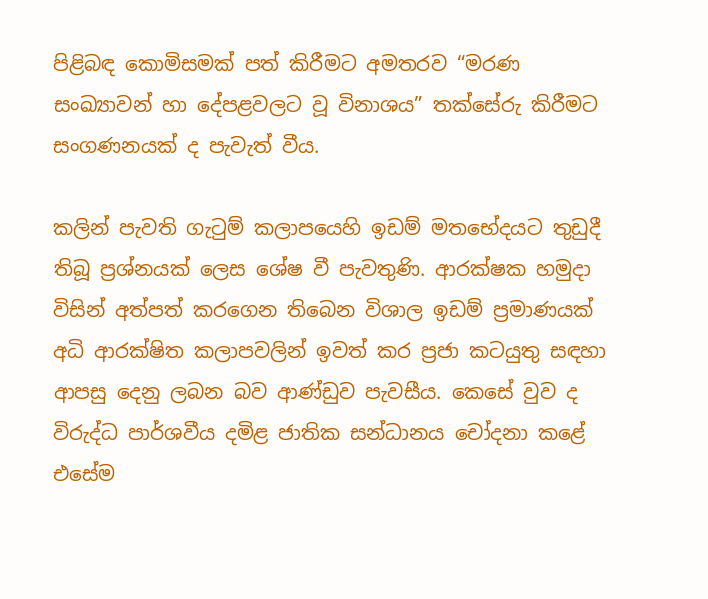පිළිබඳ කොමිසමක් පත් කිරීමට අමතරව “මරණ සංඛ්‍යාවන් හා දේපළවලට වූ විනාශය” තක්සේරු කිරීමට සංගණනයක් ද පැවැත් වීය.

කලින් පැවති ගැටුම් කලාපයෙහි ඉඩම් මතභේදයට තුඩුදී තිබූ ප්‍රශ්නයක් ලෙස ශේෂ වී පැවතුණි. ආරක්ෂක හමුදා විසින් අත්පත් කරගෙන තිබෙන විශාල ඉඩම් ප්‍රමාණයක් අධි ආරක්ෂිත කලාපවලින් ඉවත් කර ප්‍රජා කටයුතු සඳහා ආපසු දෙනු ලබන බව ආණ්ඩුව පැවසීය. කෙසේ වුව ද විරුද්ධ පාර්ශවීය දමිළ ජාතික සන්ධානය චෝදනා කළේ එසේම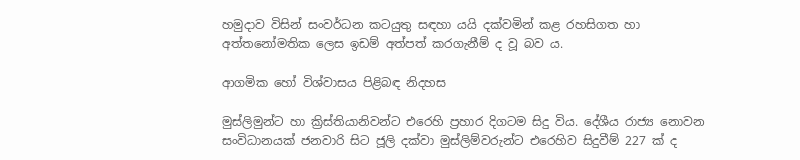හමුදාව විසින් සංවර්ධන කටයුතු සඳහා යයි දක්වමින් කළ රහසිගත හා අත්තනෝමතික ලෙස ඉඩම් අත්පත් කරගැනීම් ද වූ බව ය.

ආගමික හෝ විශ්වාසය පිළිබඳ නිදහස

මුස්ලිමුන්ට හා ක්‍රිස්තියානිවන්ට එරෙහි ප්‍රහාර දිගටම සිදු විය. දේශීය රාජ්‍ය නොවන සංවිධානයක් ජනවාරි සිට ජූලි දක්වා මුස්ලිම්වරුන්ට එරෙහිව සිදුවීම් 227 ක් ද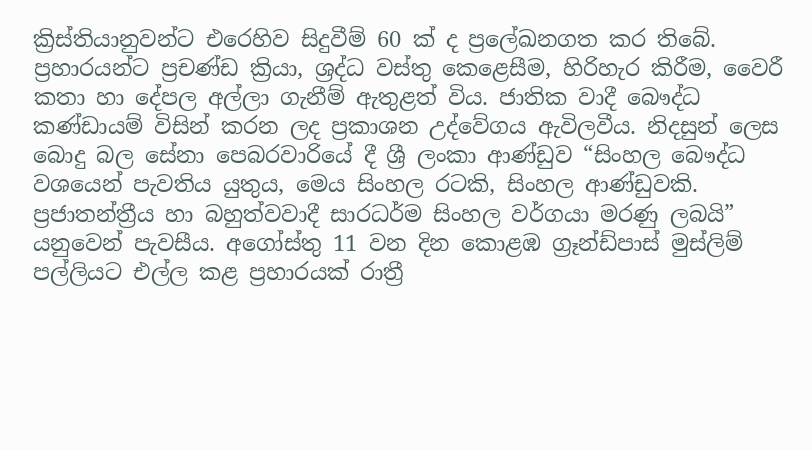ක්‍රිස්තියානුවන්ට එරෙහිව සිදුවීම් 60 ක් ද ප්‍රලේඛනගත කර තිබේ. ප්‍රහාරයන්ට ප්‍රචණ්ඩ ක්‍රියා, ශ්‍රද්ධ වස්තු කෙළෙසීම, හිරිහැර කිරීම, වෛරී කතා හා දේපල අල්ලා ගැනීම් ඇතුළත් විය. ජාතික වාදී බෞද්ධ කණ්ඩායම් විසින් කරන ලද ප්‍රකාශන උද්වේගය ඇවිලවීය. නිදසුන් ලෙස බොදු බල සේනා පෙබරවාරියේ දී ශ්‍රී ලංකා ආණ්ඩුව “සිංහල බෞද්ධ වශයෙන් පැවතිය යුතුය, මෙය සිංහල රටකි, සිංහල ආණ්ඩුවකි. ප්‍රජාතන්ත්‍රීය හා බහුත්වවාදී සාරධර්ම සිංහල වර්ගයා මරණු ලබයි” යනුවෙන් පැවසීය. අගෝස්තු 11 වන දින කොළඹ ග්‍රෑන්ඩ්පාස් මුස්ලිම් පල්ලියට එල්ල කළ ප්‍රහාරයක් රාත්‍රී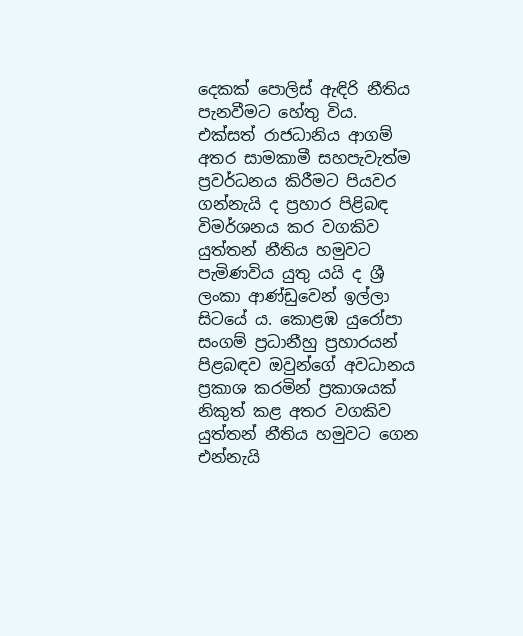දෙකක් පොලිස් ඇඳිරි නීතිය පැනවීමට හේතු විය. එක්සත් රාජධානිය ආගම් අතර සාමකාමී සහපැවැත්ම ප්‍රවර්ධනය කිරීමට පියවර ගන්නැයි ද ප්‍රහාර පිළිබඳ විමර්ශනය කර වගකිව යුත්තන් නීතිය හමුවට පැමිණවිය යුතු යයි ද ශ්‍රී ලංකා ආණ්ඩුවෙන් ඉල්ලා සිටයේ ය. කොළඹ යුරෝපා සංගම් ප්‍රධානීහු ප්‍රහාරයන් පිළබඳව ඔවුන්ගේ අවධානය ප්‍රකාශ කරමින් ප්‍රකාශයක් නිකුත් කළ අතර වගකිව යුත්තන් නීතිය හමුවට ගෙන එන්නැයි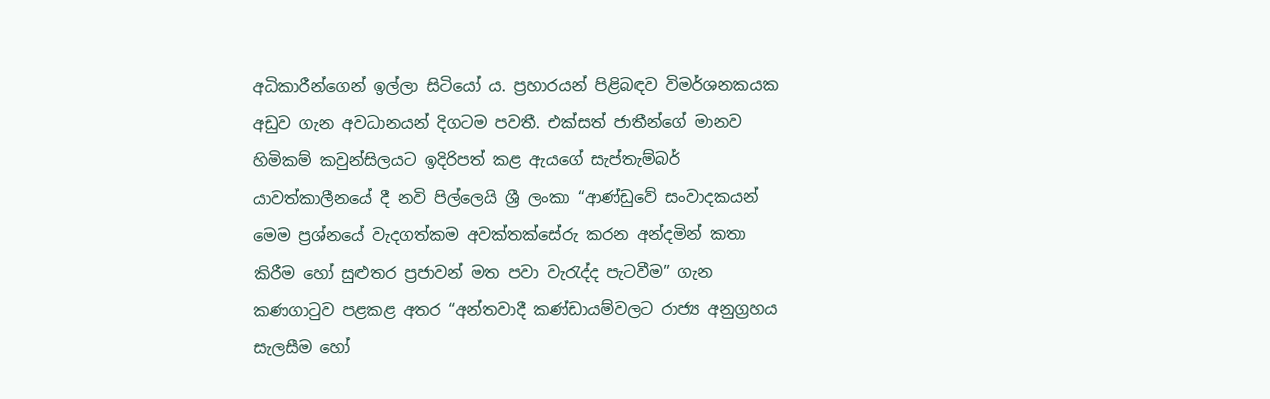අධිකාරීන්ගෙන් ඉල්ලා සිටියෝ ය. ප්‍රහාරයන් පිළිබඳව විමර්ශනකයක අඩුව ගැන අවධානයන් දිගටම පවතී. එක්සත් ජාතීන්ගේ මානව හිමිකම් කවුන්සිලයට ඉදිරිපත් කළ ඇයගේ සැප්තැම්බර් යාවත්කාලීනයේ දී නවි පිල්ලෙයි ශ්‍රී ලංකා “ආණ්ඩුවේ සංවාදකයන් මෙම ප්‍රශ්නයේ වැදගත්කම අවක්‍තක්සේරු කරන අන්දමින් කතා කිරීම හෝ සුළුතර ප්‍රජාවන් මත පවා වැරැද්ද පැටවීම” ගැන කණගාටුව පළකළ අතර “අන්තවාදී කණ්ඩායම්වලට රාජ්‍ය අනුග්‍රහය සැලසීම හෝ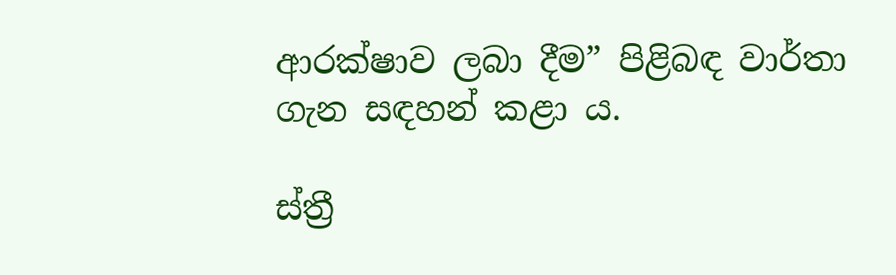ආරක්ෂාව ලබා දීම” පිළිබඳ වාර්තා ගැන සඳහන් කළා ය.

ස්ත්‍රී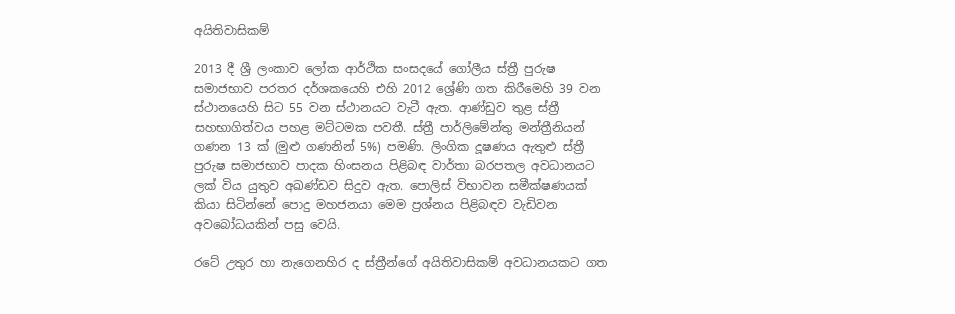අයිතිවාසිකම්

2013 දී ශ්‍රී ලංකාව ලෝක ආර්ථික සංසදයේ ගෝලීය ස්ත්‍රී පුරුෂ සමාජභාව පරතර දර්ශකයෙහි එහි 2012 ශ්‍රේණි ගත කිරීමෙහි 39 වන ස්ථානයෙහි සිට 55 වන ස්ථානයට වැටී ඇත. ආණ්ඩුව තුළ ස්ත්‍රී සහභාගිත්වය පහළ මට්ටමක පවතී. ස්ත්‍රී පාර්ලිමේන්තු මන්ත්‍රීනියන් ගණන 13 ක් (මුළු ගණනින් 5%) පමණි. ලිංගික දූෂණය ඇතුළු ස්ත්‍රී පුරුෂ සමාජභාව පාදක හිංසනය පිළිබ‍ඳ වාර්තා බරපතල අවධානයට ලක් විය යුතුව අඛණ්ඩව සිදුව ඇත. පොලිස් විභාවන සමීක්ෂණයක් කියා සිටින්නේ පොදු මහජනයා මෙම ප්‍රශ්නය පිළිබඳව වැඩිවන අවබෝධයකින් පසු වෙයි.

රටේ උතුර හා නැගෙනහිර ද ස්ත්‍රීන්ගේ අයිතිවාසිකම් අවධානයකට ගත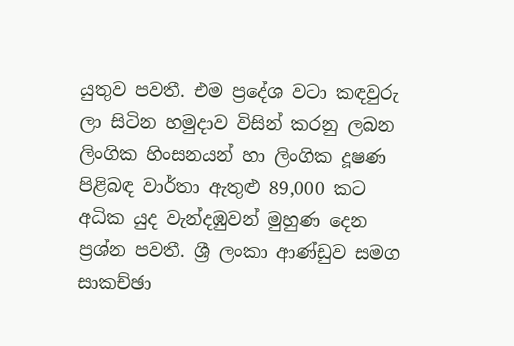යුතුව පවතී. එම ප්‍රදේශ වටා කඳවුරු ලා සිටින හමුදාව විසින් කරනු ලබන ලිංගික හිංසනයන් හා ලිංගික දූෂණ පිළිබඳ වාර්තා ඇතුළු 89,000 කට අධික යුද වැන්දඹුවන් මුහුණ දෙන ප්‍රශ්න පවතී. ශ්‍රී ලංකා ආණ්ඩුව සමග සාකච්ඡා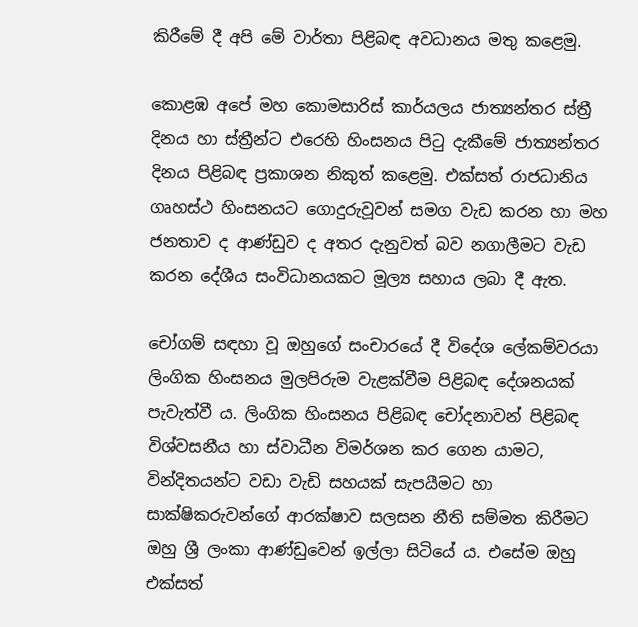කිරීමේ දී අපි මේ වාර්තා පිළිබ‍ඳ අවධානය මතු කළෙමු.

කොළඹ අපේ මහ කොමසාරිස් කාර්යලය ජාත්‍යන්තර ස්ත්‍රී දිනය හා ස්ත්‍රීන්ට එරෙහි හිංසනය පිටු දැකීමේ ජාත්‍යන්තර දිනය පිළිබඳ ප්‍රකාශන නිකුත් කළෙමු. එක්සත් රාජධානිය ගෘහස්ථ හිංසනයට ගොදුරුවූවන් සමග වැඩ කරන හා මහ ජනතාව ද ආණ්ඩුව ද අතර දැනුවත් බව නගාලීමට වැඩ කරන දේශීය සංවිධානයකට මූල්‍ය සහාය ලබා දී ඇත.

චෝගම් ස‍‍ඳහා වූ ඔහුගේ සංචාරයේ දී විදේශ ලේකම්වරයා ලිංගික හිංසනය මුලපිරුම වැළක්වීම පිළිබඳ දේශනයක් පැවැත්වී ය. ලිංගික හිංසනය පිළිබඳ චෝදනාවන් පිළිබඳ විශ්වසනීය හා ස්වාධීන විමර්ශන කර ගෙන යාමට, වින්දිතයන්ට වඩා වැඩි සහයක් සැපයීමට හා සාක්ෂිකරුවන්ගේ ආරක්ෂාව සලසන නීති සම්මත කිරීමට ඔහු ශ්‍රී ලංකා ආණ්ඩුවෙන් ඉල්ලා සිටියේ ය. එසේම ඔහු එක්සත්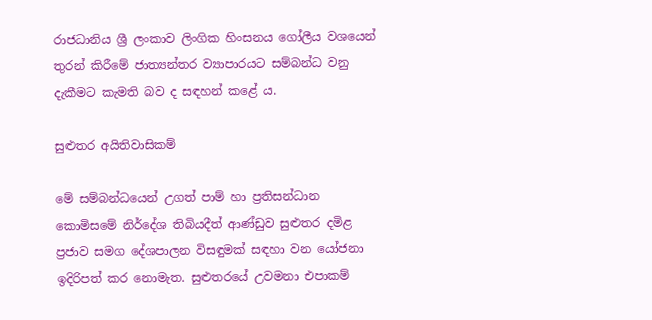රාජධානිය ශ්‍රී ලංකාව ලිංගික හිංසනය ගෝලීය වශයෙන් තුරන් කිරීමේ ජාත්‍යන්තර ව්‍යාපාරයට සම්බන්ධ වනු දැකීමට කැමති බව ද සඳහන් කළේ ය.

සුළුතර අයිතිවාසිකම්

මේ සම්බන්ධයෙන් උගත් පාම් හා ප්‍රතිසන්ධාන කොමිසමේ නිර්දේශ තිබියදීත් ආණ්ඩුව සුළුතර දමිළ ප්‍රජාව සමග දේශපාලන විසඳුමක් සඳහා වන යෝජනා ඉදිරිපත් කර නොමැත. සුළුතරයේ උවමනා එපාකම්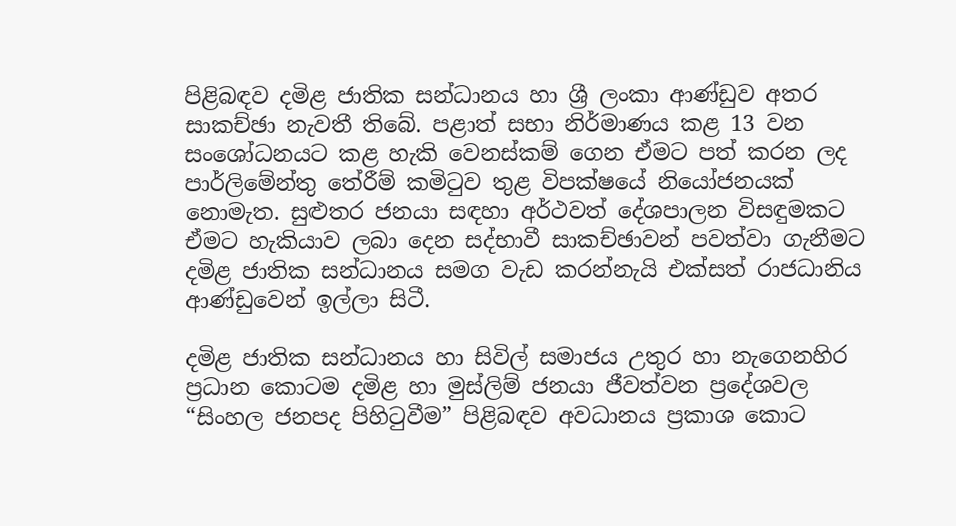පිළිබඳව දමිළ ජාතික සන්ධානය හා ශ්‍රී ලංකා ආණ්ඩුව අතර සාකච්ඡා නැවතී තිබේ. පළාත් සභා නිර්මාණය කළ 13 වන සංශෝධනයට කළ හැකි වෙනස්කම් ගෙන ඒමට පත් කරන ලද පාර්ලිමේන්තු තේරීම් කමිටුව තුළ විපක්ෂයේ නියෝජනයක් නොමැත. සුළුතර ජනයා සඳහා අර්ථවත් දේශපාලන විසඳුමකට ඒමට හැකියාව ලබා දෙන සද්භාවී සාකච්ඡාවන් පවත්වා ගැනීමට දමිළ ජාතික සන්ධානය සමග වැඩ කරන්නැයි එක්සත් රාජධානිය ආණ්ඩුවෙන් ඉල්ලා සිටී.

දමිළ ජාතික සන්ධානය හා සිවිල් සමාජය උතුර හා නැගෙනහිර ප්‍රධාන කොටම දමිළ හා මුස්ලිම් ජනයා ජීවත්වන ප්‍රදේශවල “සිංහල ජනපද පිහිටුවීම” පිළිබඳව අවධානය ප්‍රකාශ කොට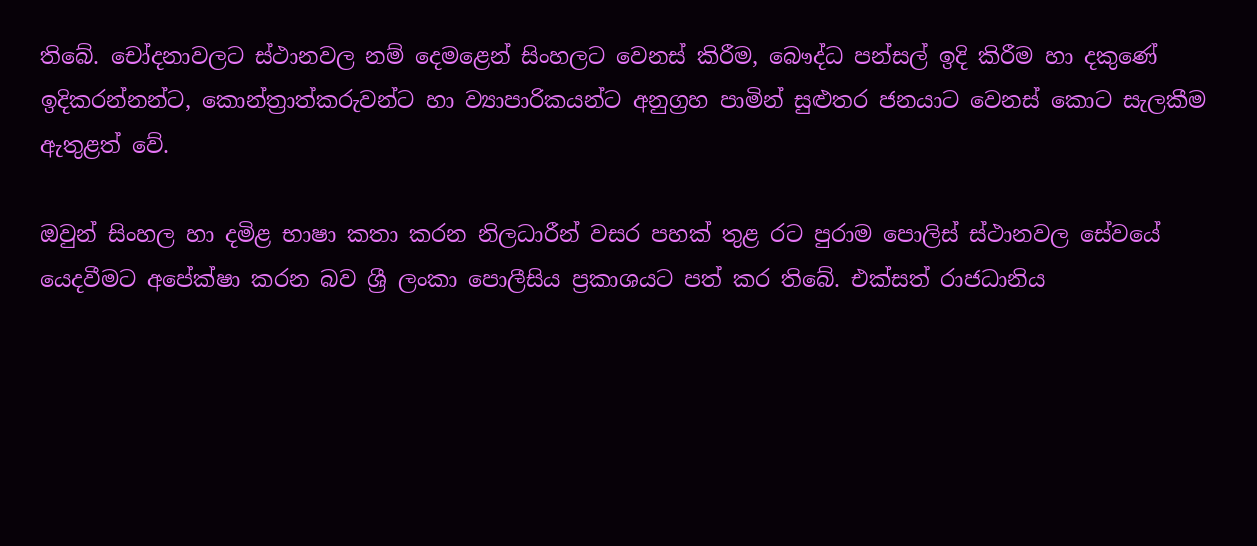තිබේ. චෝදනාවලට ස්ථානවල නම් දෙමළෙන් සිංහලට වෙනස් කිරීම, බෞද්ධ පන්සල් ඉදි කිරීම හා දකුණේ ඉදිකරන්නන්ට, කොන්ත්‍රාත්කරුවන්ට හා ව්‍යාපාරිකයන්ට අනුග්‍රහ පාමින් සුළුතර ජනයාට වෙනස් කොට සැලකීම ඇතුළත් වේ.

ඔවුන් සිංහල හා දමිළ භාෂා කතා කරන නිලධාරීන් වසර පහක් තුළ රට පුරාම පොලිස් ස්ථානවල සේවයේ යෙදවීමට අපේක්ෂා කරන බව ශ්‍රී ලංකා පොලීසිය ප්‍රකාශයට පත් කර තිබේ. එක්සත් රාජධානිය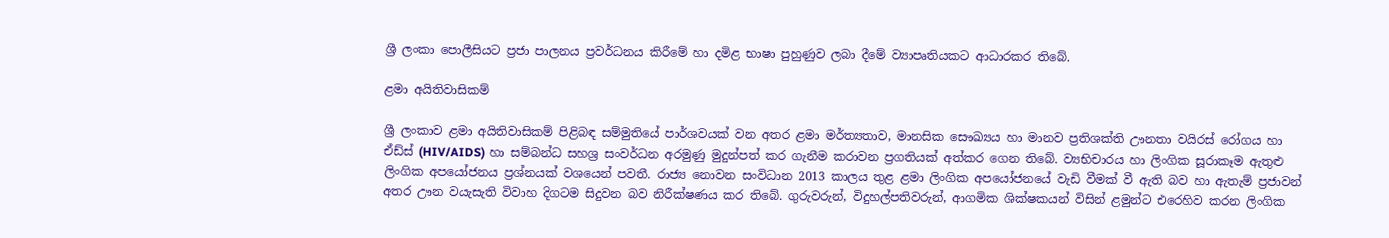ශ්‍රී ලංකා පොලීසියට ප්‍රජා පාලනය ප්‍රවර්ධනය කිරීමේ හා දමිළ භාෂා පුහුණුව ලබා දීමේ ව්‍යාපෘතියකට ආධාරකර තිබේ.

ළමා අයිතිවාසිකම්

ශ්‍රී ලංකාව ළමා අයිතිවාසිකම් පිළිබඳ සම්මුතියේ පාර්ශවයක් වන අතර ළමා මර්ත්‍යතාව, මානසික සෞඛ්‍යය හා මානව ප්‍රතිශක්ති ඌනතා වයිරස් රෝගය හා ඒඩ්ස් (HIV/AIDS) හා සම්බන්ධ සහශ්‍ර සංවර්ධන අරමුණු මුදුන්පත් කර ගැනීම කරාවන ප්‍රගතියක් අත්කර ගෙන තිබේ. ව්‍යභිචාරය හා ලිංගික සූරාකෑම ඇතුළු ලිංගික අපයෝජනය ප්‍රශ්නයක් වශයෙන් පවතී. රාජ්‍ය නොවන සංවිධාන 2013 කාලය තුළ ළමා ලිංගික අපයෝජනයේ වැඩි වීමක් වී ඇති බව හා ඇතැම් ප්‍රජාවන් අතර ඌන වයැසැති විවාහ දිගටම සිදුවන බව නිරීක්ෂණය කර තිබේ. ගුරුවරුන්, විදුහල්පතිවරුන්, ආගමික ශික්ෂකයන් විසින් ළමුන්ට එරෙහිව කරන ලිංගික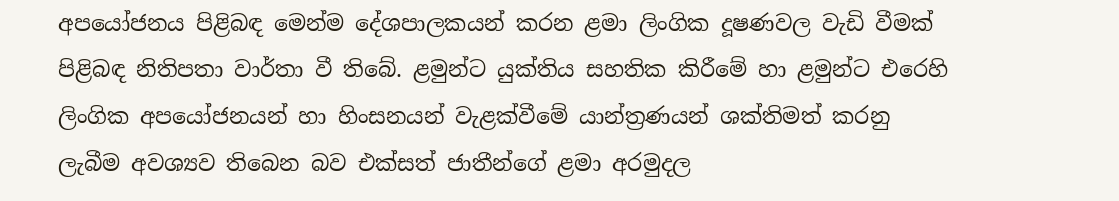අපයෝජනය පිළිබඳ මෙන්ම දේශපාලකයන් කරන ළමා ලිංගික දූෂණවල වැඩි වීමක් පිළිබඳ නිතිපතා වාර්තා වී තිබේ. ළමුන්ට යුක්තිය සහතික කිරීමේ හා ළමුන්ට එරෙහි ලිංගික අපයෝජනයන් හා හිංසනයන් වැළක්වීමේ යාන්ත්‍රණයන් ශක්තිමත් කරනු ලැබීම අවශ්‍යව තිබෙන බව එක්සත් ජාතීන්ගේ ළමා අරමුදල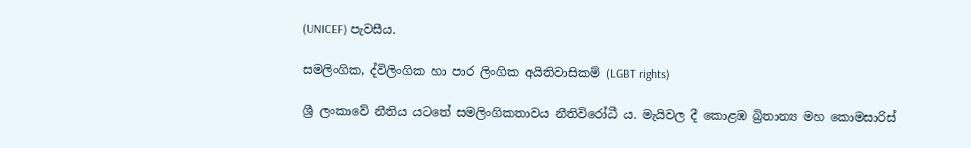(UNICEF) පැවසීය.

සමලිංගික, ද්විලිංගික හා පාර ලිංගික අයිතිවාසිකම් (LGBT rights)

ශ්‍රී ලංකාවේ නීතිය යටතේ සමලිංගිකතාවය නීතිවිරෝධී ය. මැයිවල දී කොළඹ බ්‍රිතාන්‍ය මහ කොමසාරිස්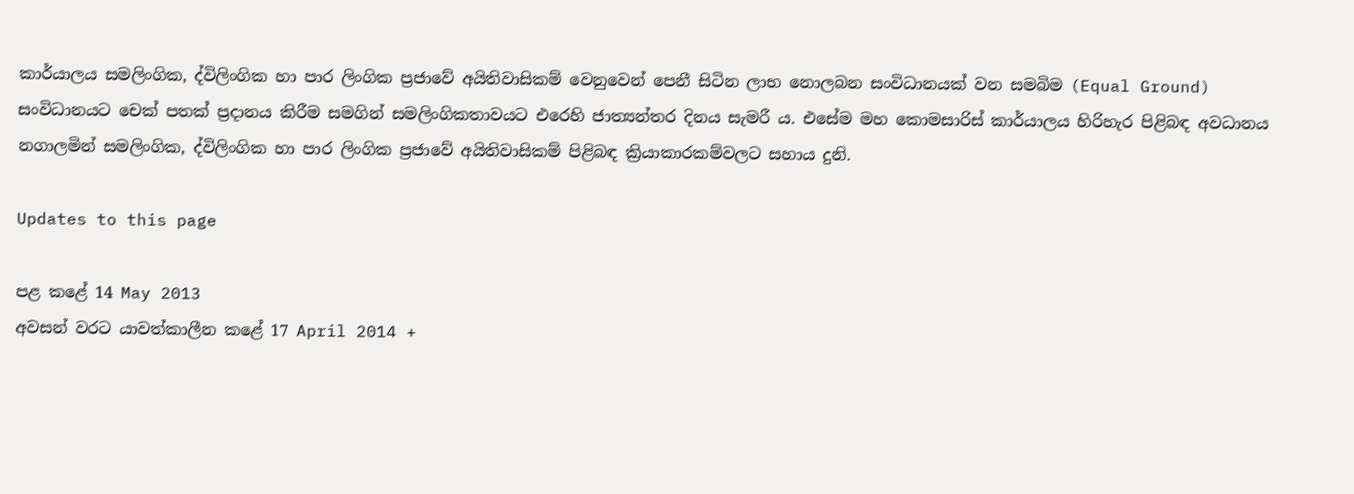කාර්යාලය සමලිංගික, ද්විලිංගික හා පාර ලිංගික ප්‍රජාවේ අයිතිවාසිකම් වෙනුවෙන් පෙනී සිටින ලාභ නොලබන සංවිධානයක් වන සමබිම (Equal Ground) සංවිධානයට චෙක් පතක් ප්‍රදානය කිරීම සමගින් සමලිංගිකතාවයට එරෙහි ජාත්‍යන්තර දිනය සැමරී ය. එසේම මහ කොමසාරිස් කාර්යාලය හිරිහැර පිළිබඳ අවධානය නගාලමින් සමලිංගික, ද්විලිංගික හා පාර ලිංගික ප්‍රජාවේ අයිතිවාසිකම් පිළිබඳ ක්‍රියාකාරකම්වලට සහාය දුනි.

Updates to this page

පළ කළේ 14 May 2013
අවසන් වරට යාවත්කාලීන කළේ 17 April 2014 +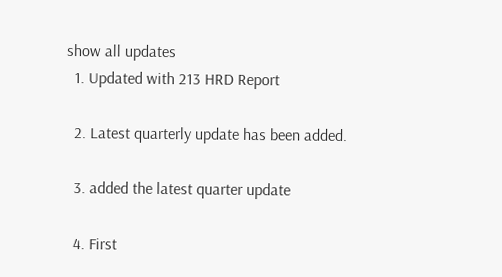show all updates
  1. Updated with 213 HRD Report

  2. Latest quarterly update has been added.

  3. added the latest quarter update

  4. First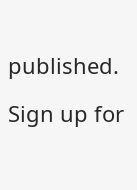published.

Sign up for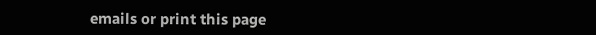emails or print this page